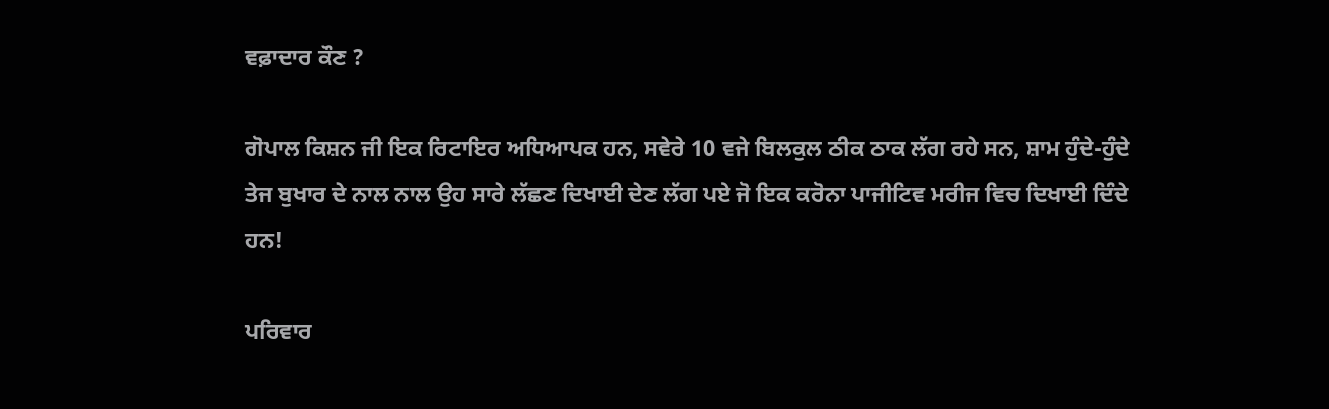ਵਫ਼ਾਦਾਰ ਕੌਣ ?

ਗੋਪਾਲ ਕਿਸ਼ਨ ਜੀ ਇਕ ਰਿਟਾਇਰ ਅਧਿਆਪਕ ਹਨ, ਸਵੇਰੇ 10 ਵਜੇ ਬਿਲਕੁਲ ਠੀਕ ਠਾਕ ਲੱਗ ਰਹੇ ਸਨ, ਸ਼ਾਮ ਹੁੰਦੇ-ਹੁੰਦੇ ਤੇਜ ਬੁਖਾਰ ਦੇ ਨਾਲ ਨਾਲ ਉਹ ਸਾਰੇ ਲੱਛਣ ਦਿਖਾਈ ਦੇਣ ਲੱਗ ਪਏ ਜੋ ਇਕ ਕਰੋਨਾ ਪਾਜੀਟਿਵ ਮਰੀਜ ਵਿਚ ਦਿਖਾਈ ਦਿੰਦੇ ਹਨ!

ਪਰਿਵਾਰ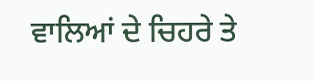ਵਾਲਿਆਂ ਦੇ ਚਿਹਰੇ ਤੇ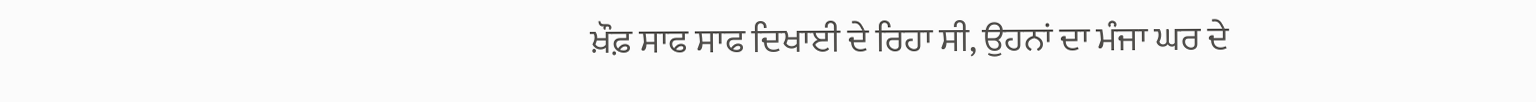ਖ਼ੌਫ਼ ਸਾਫ ਸਾਫ ਦਿਖਾਈ ਦੇ ਰਿਹਾ ਸੀ, ਉਹਨਾਂ ਦਾ ਮੰਜਾ ਘਰ ਦੇ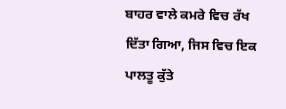ਬਾਹਰ ਵਾਲੇ ਕਮਰੇ ਵਿਚ ਰੱਖ ਦਿੱਤਾ ਗਿਆ, ਜਿਸ ਵਿਚ ਇਕ ਪਾਲਤੂ ਕੁੱਤੇ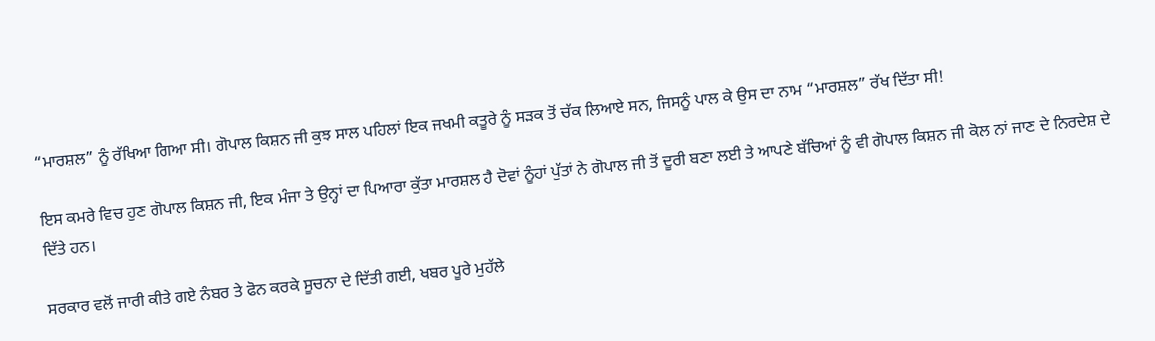“ਮਾਰਸ਼ਲ” ਨੂੰ ਰੱਖਿਆ ਗਿਆ ਸੀ। ਗੋਪਾਲ ਕਿਸ਼ਨ ਜੀ ਕੁਝ ਸਾਲ ਪਹਿਲਾਂ ਇਕ ਜਖਮੀ ਕਤੂਰੇ ਨੂੰ ਸੜਕ ਤੋਂ ਚੱਕ ਲਿਆਏ ਸਨ, ਜਿਸਨੂੰ ਪਾਲ ਕੇ ਉਸ ਦਾ ਨਾਮ “ਮਾਰਸ਼ਲ” ਰੱਖ ਦਿੱਤਾ ਸੀ!

ਇਸ ਕਮਰੇ ਵਿਚ ਹੁਣ ਗੋਪਾਲ ਕਿਸ਼ਨ ਜੀ, ਇਕ ਮੰਜਾ ਤੇ ਉਨ੍ਹਾਂ ਦਾ ਪਿਆਰਾ ਕੁੱਤਾ ਮਾਰਸ਼ਲ ਹੈ ਦੋਵਾਂ ਨੂੰਹਾਂ ਪੁੱਤਾਂ ਨੇ ਗੋਪਾਲ ਜੀ ਤੋਂ ਦੂਰੀ ਬਣਾ ਲਈ ਤੇ ਆਪਣੇ ਬੱਚਿਆਂ ਨੂੰ ਵੀ ਗੋਪਾਲ ਕਿਸ਼ਨ ਜੀ ਕੋਲ ਨਾਂ ਜਾਣ ਦੇ ਨਿਰਦੇਸ਼ ਦੇ ਦਿੱਤੇ ਹਨ।

ਸਰਕਾਰ ਵਲੋਂ ਜਾਰੀ ਕੀਤੇ ਗਏ ਨੰਬਰ ਤੇ ਫੋਨ ਕਰਕੇ ਸੂਚਨਾ ਦੇ ਦਿੱਤੀ ਗਈ, ਖਬਰ ਪੂਰੇ ਮੁਹੱਲੇ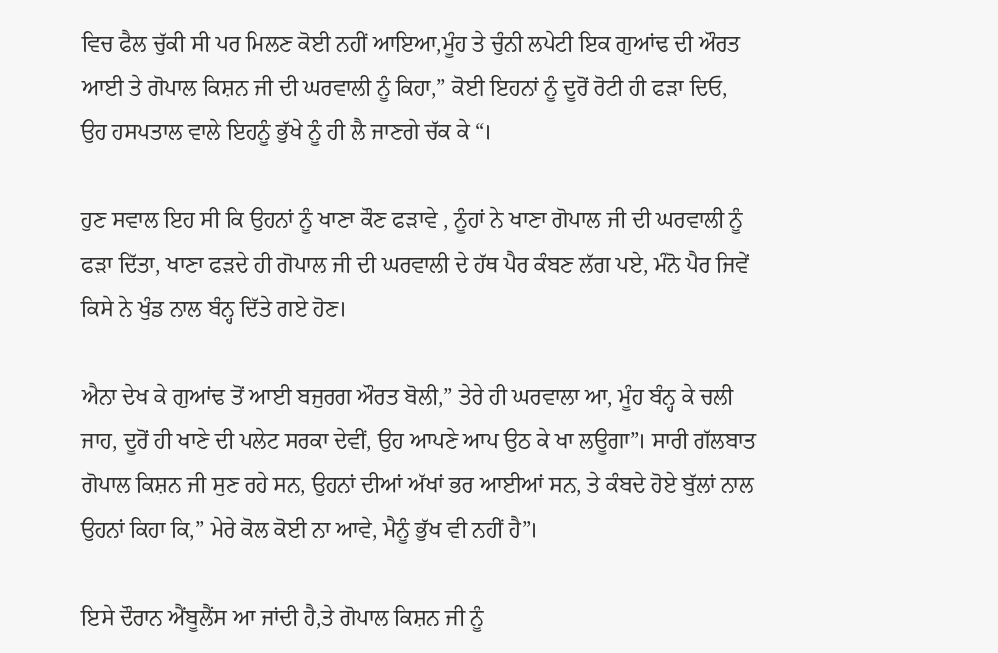ਵਿਚ ਫੈਲ ਚੁੱਕੀ ਸੀ ਪਰ ਮਿਲਣ ਕੋਈ ਨਹੀਂ ਆਇਆ,ਮੂੰਹ ਤੇ ਚੁੰਨੀ ਲਪੇਟੀ ਇਕ ਗੁਆਂਢ ਦੀ ਔਰਤ ਆਈ ਤੇ ਗੋਪਾਲ ਕਿਸ਼ਨ ਜੀ ਦੀ ਘਰਵਾਲੀ ਨੂੰ ਕਿਹਾ,” ਕੋਈ ਇਹਨਾਂ ਨੂੰ ਦੂਰੋਂ ਰੋਟੀ ਹੀ ਫੜਾ ਦਿਓ, ਉਹ ਹਸਪਤਾਲ ਵਾਲੇ ਇਹਨੂੰ ਭੁੱਖੇ ਨੂੰ ਹੀ ਲੈ ਜਾਣਗੇ ਚੱਕ ਕੇ “।

ਹੁਣ ਸਵਾਲ ਇਹ ਸੀ ਕਿ ਉਹਨਾਂ ਨੂੰ ਖਾਣਾ ਕੌਣ ਫੜਾਵੇ , ਨੂੰਹਾਂ ਨੇ ਖਾਣਾ ਗੋਪਾਲ ਜੀ ਦੀ ਘਰਵਾਲੀ ਨੂੰ ਫੜਾ ਦਿੱਤਾ, ਖਾਣਾ ਫੜਦੇ ਹੀ ਗੋਪਾਲ ਜੀ ਦੀ ਘਰਵਾਲੀ ਦੇ ਹੱਥ ਪੈਰ ਕੰਬਣ ਲੱਗ ਪਏ, ਮੰਨੋ ਪੈਰ ਜਿਵੇਂ ਕਿਸੇ ਨੇ ਖੁੰਡ ਨਾਲ ਬੰਨ੍ਹ ਦਿੱਤੇ ਗਏ ਹੋਣ।

ਐਨਾ ਦੇਖ ਕੇ ਗੁਆਂਢ ਤੋਂ ਆਈ ਬਜੁਰਗ ਔਰਤ ਬੋਲੀ,” ਤੇਰੇ ਹੀ ਘਰਵਾਲਾ ਆ, ਮੂੰਹ ਬੰਨ੍ਹ ਕੇ ਚਲੀ ਜਾਹ, ਦੂਰੋਂ ਹੀ ਖਾਣੇ ਦੀ ਪਲੇਟ ਸਰਕਾ ਦੇਵੀਂ, ਉਹ ਆਪਣੇ ਆਪ ਉਠ ਕੇ ਖਾ ਲਊਗਾ”। ਸਾਰੀ ਗੱਲਬਾਤ ਗੋਪਾਲ ਕਿਸ਼ਨ ਜੀ ਸੁਣ ਰਹੇ ਸਨ, ਉਹਨਾਂ ਦੀਆਂ ਅੱਖਾਂ ਭਰ ਆਈਆਂ ਸਨ, ਤੇ ਕੰਬਦੇ ਹੋਏ ਬੁੱਲਾਂ ਨਾਲ ਉਹਨਾਂ ਕਿਹਾ ਕਿ,” ਮੇਰੇ ਕੋਲ ਕੋਈ ਨਾ ਆਵੇ, ਮੈਨੂੰ ਭੁੱਖ ਵੀ ਨਹੀਂ ਹੈ”।

ਇਸੇ ਦੌਰਾਨ ਐਂਬੂਲੈਂਸ ਆ ਜਾਂਦੀ ਹੈ,ਤੇ ਗੋਪਾਲ ਕਿਸ਼ਨ ਜੀ ਨੂੰ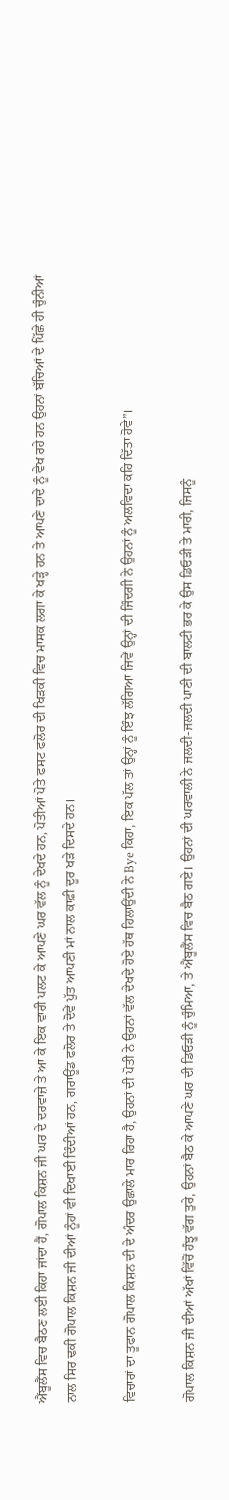ਐਂਬੂਲੈਂਸ ਵਿਚ ਬੈਠਣ ਲਈ ਕਿਹਾ ਜਾਂਦਾ ਹੈਂ, ਗੋਪਾਲ ਕਿਸ਼ਨ ਜੀ ਘਰ ਦੇ ਦਰਵਾਜ਼ੇ ਤੇ ਆ ਕੇ ਇਕ ਵਾਰੀ ਪਲਟ ਕੇ ਆਪਣੇ ਘਰ ਵੱਲ ਨੂੰ ਦੇਖਦੇ ਹਨ, ਪੋਤੀਆਂ ਪੋਤੇ ਫਸਟ ਫਲੋਰ ਦੀ ਖਿੜਕੀ ਵਿਚ ਮਾਸਕ ਲਗਾ ਕੇ ਖੜ੍ਹੇ ਹਨ ਤੇ ਆਪਣੇ ਦਾਦੇ ਨੂੰ ਵੇਖ ਰਹੇ ਹਨ ਉਹਨਾਂ ਬੱਚਿਆਂ ਦੇ ਪਿੱਛੇ ਹੀ ਚੁੰਨੀਆਂ ਨਾਲ ਸਿਰ ਢਕੀ ਗੋਪਾਲ ਕਿਸ਼ਨ ਜੀ ਦੀਆਂ ਨੂੰਹਾਂ ਵੀ ਦਿਖਾਈ ਦਿੰਦੀਆਂ ਹਨ, ਗਰਾਊਂਡ ਫਲੋਰ ਤੇ ਦੋਵੇਂ ਪੁੱਤ ਆਪਣੀ ਮਾਂ ਨਾਲ ਕਾਫ਼ੀ ਦੂਰ ਖੜੇ ਦਿਸਦੇ ਹਨ।

ਵਿਚਾਰਾਂ ਦਾ ਤੂਫਾਨ ਗੋਪਾਲ ਕਿਸ਼ਨ ਦੀ ਦੇ ਅੰਦਰ ਉਛਾਲੇ ਮਾਰ ਰਿਹਾ ਹੈ, ਉਹਨਾਂ ਦੀ ਪੋਤੀ ਨੇ ਉਹਨਾਂ ਵੱਲ ਦੇਖਦੇ ਹੋਏ ਹੱਥ ਹਿਲਾਉਂਦੀ ਨੇ Bye ਕਿਹਾ, ਇਕ ਪੱਲ ਤਾਂ ਉਨ੍ਹਾਂ ਨੂੰ ਇੰਝ ਲੱਗਿਆ ਜਿਵੇਂ ਉਨ੍ਹਾਂ ਦੀ ਜਿੰਦਗੀ ਨੇ ਉਹਨਾਂ ਨੂੰ ਅਲਵਿਦਾ ਕਹਿ ਦਿੱਤਾ ਹੋਵੇ”।

ਗੋਪਾਲ ਕਿਸ਼ਨ ਜੀ ਦੀਆਂ ਅੱਖਾਂ ਵਿੱਚੋਂ ਹੰਝੂ ਵੱਗ ਤੁਰੇ, ਉਹਨਾਂ ਬੈਠ ਕੇ ਆਪਣੇ ਘਰ ਦੀ ਡਿਓੜੀ ਨੂੰ ਚੁੰਮਿਆ, ਤੇ ਐਂਬੂਲੈਂਸ ਵਿਚ ਬੈਠ ਗਏ। ਉਹਨਾਂ ਦੀ ਘਰਵਾਲੀ ਨੇ ਜਲਦੀ-ਜਲਦੀ ਪਾਣੀ ਦੀ ਬਾਲਟੀ ਭਰ ਕੇ ਉਸ ਡਿਓੜੀ ਤੇ ਮਾਰੀ, ਜਿਸਨੂੰ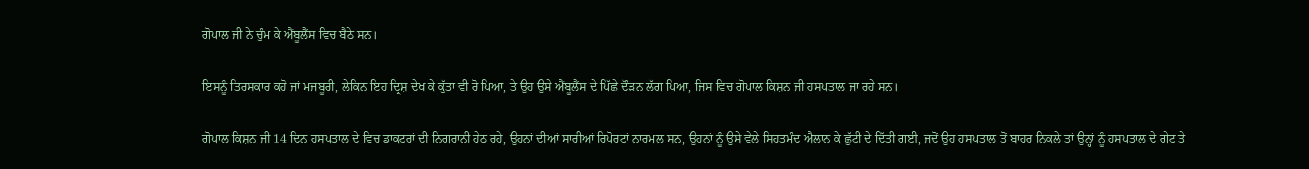ਗੋਪਾਲ ਜੀ ਨੇ ਚੁੰਮ ਕੇ ਐਂਬੂਲੈਂਸ ਵਿਚ ਬੈਠੇ ਸਨ।

ਇਸਨੂੰ ਤਿਰਸਕਾਰ ਕਹੋ ਜਾਂ ਮਜਬੂਰੀ, ਲੇਕਿਨ ਇਹ ਦ੍ਰਿਸ਼ ਦੇਖ ਕੇ ਕੁੱਤਾ ਵੀ ਰੋ ਪਿਆ, ਤੇ ਉਹ ਉਸੇ ਐਂਬੂਲੈਂਸ ਦੇ ਪਿੱਛੇ ਦੌੜਨ ਲੱਗ ਪਿਆ, ਜਿਸ ਵਿਚ ਗੋਪਾਲ ਕਿਸ਼ਨ ਜੀ ਹਸਪਤਾਲ ਜਾ ਰਹੇ ਸਨ।

ਗੋਪਾਲ ਕਿਸ਼ਨ ਜੀ 14 ਦਿਨ ਹਸਪਤਾਲ ਦੇ ਵਿਚ ਡਾਕਟਰਾਂ ਦੀ ਨਿਗਰਾਨੀ ਹੇਠ ਰਹੇ, ਉਹਨਾਂ ਦੀਆਂ ਸਾਰੀਆਂ ਰਿਪੋਰਟਾਂ ਨਾਰਮਲ ਸਨ, ਉਹਨਾਂ ਨੂੰ ਉਸੇ ਵੇਲੇ ਸਿਹਤਮੰਦ ਐਲਾਨ ਕੇ ਛੁੱਟੀ ਦੇ ਦਿੱਤੀ ਗਈ, ਜਦੋਂ ਉਹ ਹਸਪਤਾਲ ਤੋਂ ਬਾਹਰ ਨਿਕਲੇ ਤਾਂ ਉਨ੍ਹਾਂ ਨੂੰ ਹਸਪਤਾਲ ਦੇ ਗੇਟ ਤੇ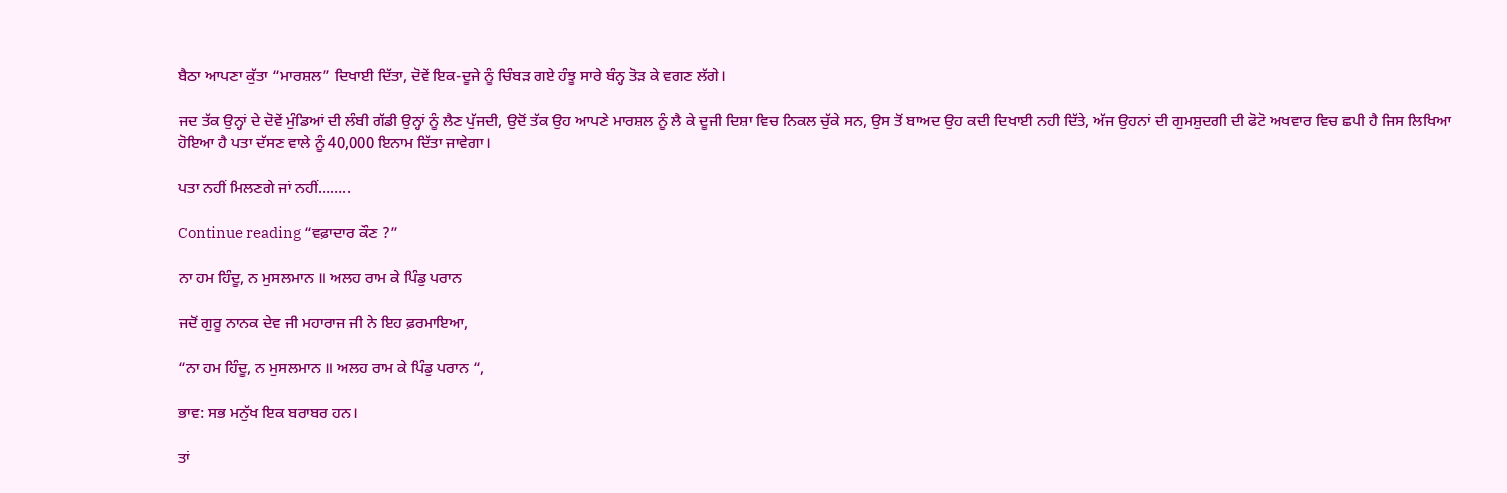ਬੈਠਾ ਆਪਣਾ ਕੁੱਤਾ “ਮਾਰਸ਼ਲ” ਦਿਖਾਈ ਦਿੱਤਾ, ਦੋਵੇਂ ਇਕ-ਦੂਜੇ ਨੂੰ ਚਿੰਬੜ ਗਏ ਹੰਝੂ ਸਾਰੇ ਬੰਨ੍ਹ ਤੋੜ ਕੇ ਵਗਣ ਲੱਗੇ।

ਜਦ ਤੱਕ ਉਨ੍ਹਾਂ ਦੇ ਦੋਵੇਂ ਮੁੰਡਿਆਂ ਦੀ ਲੰਬੀ ਗੱਡੀ ਉਨ੍ਹਾਂ ਨੂੰ ਲੈਣ ਪੁੱਜਦੀ, ਉਦੋਂ ਤੱਕ ਉਹ ਆਪਣੇ ਮਾਰਸ਼ਲ ਨੂੰ ਲੈ ਕੇ ਦੂਜੀ ਦਿਸ਼ਾ ਵਿਚ ਨਿਕਲ ਚੁੱਕੇ ਸਨ, ਉਸ ਤੋਂ ਬਾਅਦ ਉਹ ਕਦੀ ਦਿਖਾਈ ਨਹੀ ਦਿੱਤੇ, ਅੱਜ ਉਹਨਾਂ ਦੀ ਗੁਮਸ਼ੁਦਗੀ ਦੀ ਫੋਟੋ ਅਖਵਾਰ ਵਿਚ ਛਪੀ ਹੈ ਜਿਸ ਲਿਖਿਆ ਹੋਇਆ ਹੈ ਪਤਾ ਦੱਸਣ ਵਾਲੇ ਨੂੰ 40,000 ਇਨਾਮ ਦਿੱਤਾ ਜਾਵੇਗਾ।

ਪਤਾ ਨਹੀਂ ਮਿਲਣਗੇ ਜਾਂ ਨਹੀਂ……..

Continue reading “ਵਫ਼ਾਦਾਰ ਕੌਣ ?”

ਨਾ ਹਮ ਹਿੰਦੂ, ਨ ਮੁਸਲਮਾਨ ॥ ਅਲਹ ਰਾਮ ਕੇ ਪਿੰਡੁ ਪਰਾਨ

ਜਦੋਂ ਗੁਰੂ ਨਾਨਕ ਦੇਵ ਜੀ ਮਹਾਰਾਜ ਜੀ ਨੇ ਇਹ ਫ਼ਰਮਾਇਆ,

“ਨਾ ਹਮ ਹਿੰਦੂ, ਨ ਮੁਸਲਮਾਨ ॥ ਅਲਹ ਰਾਮ ਕੇ ਪਿੰਡੁ ਪਰਾਨ “,

ਭਾਵ: ਸਭ ਮਨੁੱਖ ਇਕ ਬਰਾਬਰ ਹਨ।

ਤਾਂ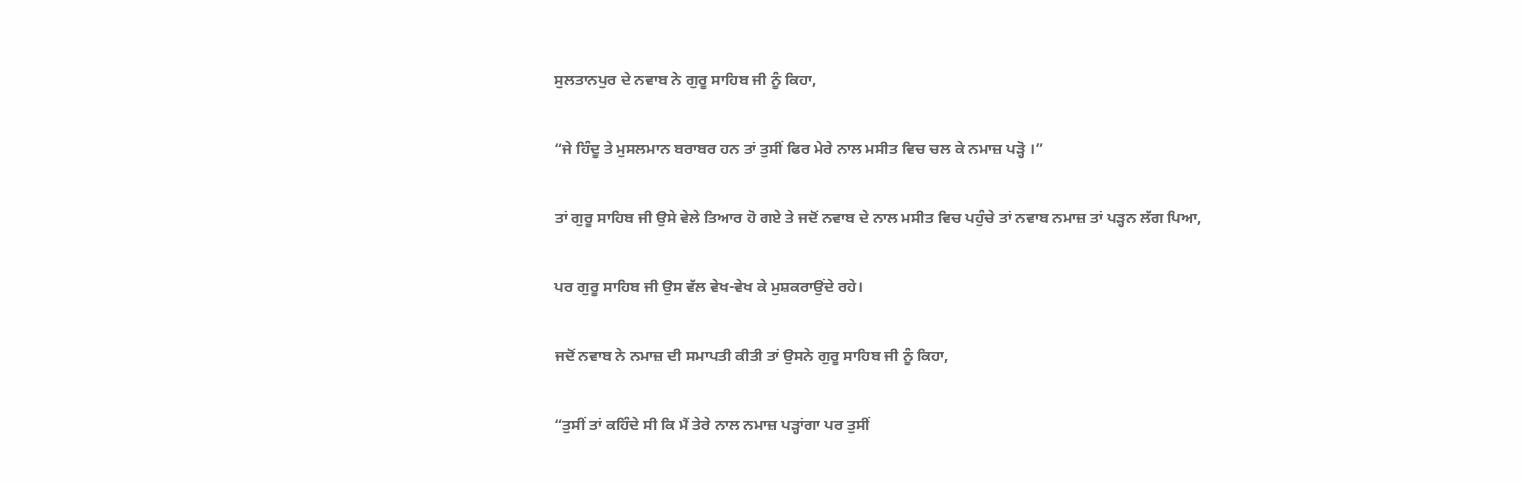ਸੁਲਤਾਨਪੁਰ ਦੇ ਨਵਾਬ ਨੇ ਗੁਰੂ ਸਾਹਿਬ ਜੀ ਨੂੰ ਕਿਹਾ,

“ਜੇ ਹਿੰਦੂ ਤੇ ਮੁਸਲਮਾਨ ਬਰਾਬਰ ਹਨ ਤਾਂ ਤੁਸੀਂ ਫਿਰ ਮੇਰੇ ਨਾਲ ਮਸੀਤ ਵਿਚ ਚਲ ਕੇ ਨਮਾਜ਼ ਪੜ੍ਹੋ ।”

ਤਾਂ ਗੁਰੂ ਸਾਹਿਬ ਜੀ ਉਸੇ ਵੇਲੇ ਤਿਆਰ ਹੋ ਗਏ ਤੇ ਜਦੋਂ ਨਵਾਬ ਦੇ ਨਾਲ ਮਸੀਤ ਵਿਚ ਪਹੁੰਚੇ ਤਾਂ ਨਵਾਬ ਨਮਾਜ਼ ਤਾਂ ਪੜ੍ਹਨ ਲੱਗ ਪਿਆ,

ਪਰ ਗੁਰੂ ਸਾਹਿਬ ਜੀ ਉਸ ਵੱਲ ਵੇਖ-ਵੇਖ ਕੇ ਮੁਸ਼ਕਰਾਉਂਦੇ ਰਹੇ।

ਜਦੋਂ ਨਵਾਬ ਨੇ ਨਮਾਜ਼ ਦੀ ਸਮਾਪਤੀ ਕੀਤੀ ਤਾਂ ਉਸਨੇ ਗੁਰੂ ਸਾਹਿਬ ਜੀ ਨੂੰ ਕਿਹਾ,

“ਤੁਸੀਂ ਤਾਂ ਕਹਿੰਦੇ ਸੀ ਕਿ ਮੈਂ ਤੇਰੇ ਨਾਲ ਨਮਾਜ਼ ਪੜ੍ਹਾਂਗਾ ਪਰ ਤੁਸੀਂ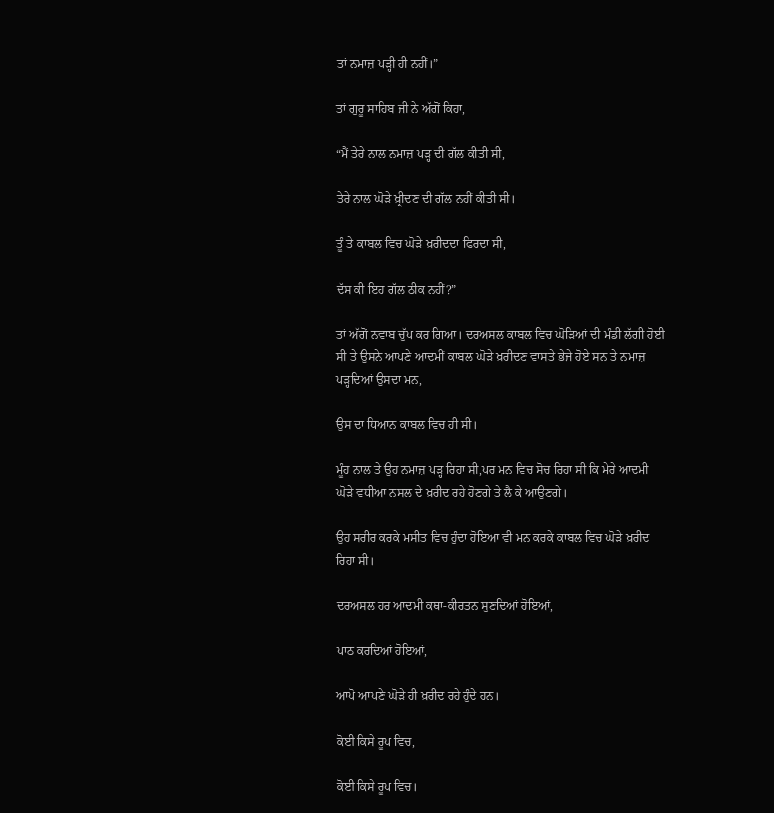ਤਾਂ ਨਮਾਜ਼ ਪੜ੍ਹੀ ਹੀ ਨਹੀਂ।”

ਤਾਂ ਗੁਰੂ ਸਾਹਿਬ ਜੀ ਨੇ ਅੱਗੋਂ ਕਿਹਾ,

“ਮੈਂ ਤੇਰੇ ਨਾਲ ਨਮਾਜ਼ ਪੜ੍ਹ ਦੀ ਗੱਲ ਕੀਤੀ ਸੀ,

ਤੇਰੇ ਨਾਲ ਘੋੜੇ ਖ਼੍ਰੀਦਣ ਦੀ ਗੱਲ ਨਹੀਂ ਕੀਤੀ ਸੀ।

ਤੂੰ ਤੇ ਕਾਬਲ ਵਿਚ ਘੋੜੇ ਖ਼ਰੀਦਦਾ ਫਿਰਦਾ ਸੀ,

ਦੱਸ ਕੀ ਇਹ ਗੱਲ ਠੀਕ ਨਹੀਂ?”

ਤਾਂ ਅੱਗੋਂ ਨਵਾਬ ਚੁੱਪ ਕਰ ਗਿਆ। ਦਰਅਸਲ ਕਾਬਲ ਵਿਚ ਘੋੜਿਆਂ ਦੀ ਮੰਡੀ ਲੱਗੀ ਹੋਈ ਸੀ ਤੇ ਉਸਨੇ ਆਪਣੇ ਆਦਮੀਂ ਕਾਬਲ ਘੋੜੇ ਖ਼ਰੀਦਣ ਵਾਸਤੇ ਭੇਜੇ ਹੋਏ ਸਨ ਤੇ ਨਮਾਜ਼ ਪੜ੍ਹਦਿਆਂ ਉਸਦਾ ਮਨ,

ਉਸ ਦਾ ਧਿਆਨ ਕਾਬਲ ਵਿਚ ਹੀ ਸੀ।

ਮੂੰਹ ਨਾਲ ਤੇ ਉਹ ਨਮਾਜ਼ ਪੜ੍ਹ ਰਿਹਾ ਸੀ,ਪਰ ਮਨ ਵਿਚ ਸੋਚ ਰਿਹਾ ਸੀ ਕਿ ਮੇਰੇ ਆਦਮੀ ਘੋੜੇ ਵਧੀਆ ਨਸਲ ਦੇ ਖ਼ਰੀਦ ਰਹੇ ਹੋਣਗੇ ਤੇ ਲੈ ਕੇ ਆਉਣਗੇ।

ਉਹ ਸਰੀਰ ਕਰਕੇ ਮਸੀਤ ਵਿਚ ਹੁੰਦਾ ਹੋਇਆ ਵੀ ਮਨ ਕਰਕੇ ਕਾਬਲ ਵਿਚ ਘੋੜੇ ਖ਼ਰੀਦ ਰਿਹਾ ਸੀ।

ਦਰਅਸਲ ਹਰ ਆਦਮੀ ਕਥਾ-ਕੀਰਤਨ ਸੁਣਦਿਆਂ ਹੋਇਆਂ,

ਪਾਠ ਕਰਦਿਆਂ ਹੋਇਆਂ,

ਆਪੋ ਆਪਣੇ ਘੋੜੇ ਹੀ ਖ਼ਰੀਦ ਰਹੇ ਹੁੰਦੇ ਹਨ।

ਕੋਈ ਕਿਸੇ ਰੂਪ ਵਿਚ,

ਕੋਈ ਕਿਸੇ ਰੂਪ ਵਿਚ।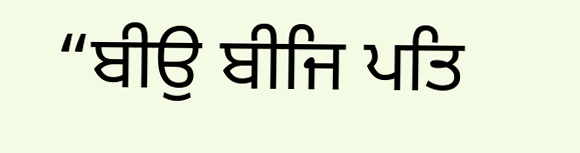“ਬੀਉ ਬੀਜਿ ਪਤਿ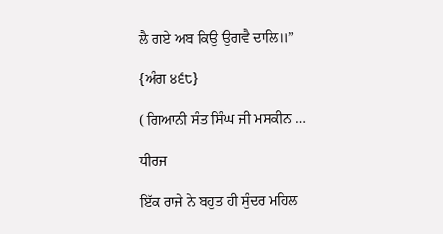ਲੈ ਗਏ ਅਬ ਕਿਉ ਉਗਵੈ ਦਾਲਿ॥”

{ਅੰਗ ੪੬੮}

( ਗਿਆਨੀ ਸੰਤ ਸਿੰਘ ਜੀ ਮਸਕੀਨ …

ਧੀਰਜ

ਇੱਕ ਰਾਜੇ ਨੇ ਬਹੁਤ ਹੀ ਸੁੰਦਰ ਮਹਿਲ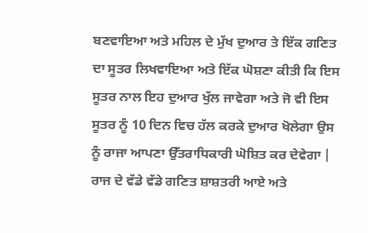ਬਣਵਾਇਆ ਅਤੇ ਮਹਿਲ ਦੇ ਮੁੱਖ ਦੁਆਰ ਤੇ ਇੱਕ ਗਣਿਤ ਦਾ ਸੂਤਰ ਲਿਖਵਾਇਆ ਅਤੇ ਇੱਕ ਘੋਸ਼ਣਾ ਕੀਤੀ ਕਿ ਇਸ ਸੂਤਰ ਨਾਲ ਇਹ ਦੁਆਰ ਖੁੱਲ ਜਾਵੇਗਾ ਅਤੇ ਜੋ ਵੀ ਇਸ ਸੂਤਰ ਨੂੰ 10 ਦਿਨ ਵਿਚ ਹੱਲ ਕਰਕੇ ਦੁਆਰ ਖੋਲੇਗਾ ਉਸ ਨੂੰ ਰਾਜਾ ਆਪਣਾ ਉੱਤਰਾਧਿਕਾਰੀ ਘੋਸ਼ਿਤ ਕਰ ਦੇਵੇਗਾ | ਰਾਜ ਦੇ ਵੱਡੇ ਵੱਡੇ ਗਣਿਤ ਸ਼ਾਸ਼ਤਰੀ ਆਏ ਅਤੇ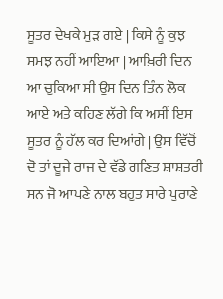ਸੂਤਰ ਦੇਖਕੇ ਮੁੜ ਗਏ | ਕਿਸੇ ਨੂੰ ਕੁਝ ਸਮਝ ਨਹੀਂ ਆਇਆ | ਆਖ਼ਿਰੀ ਦਿਨ ਆ ਚੁਕਿਆ ਸੀ ਉਸ ਦਿਨ ਤਿੰਨ ਲੋਕ ਆਏ ਅਤੇ ਕਹਿਣ ਲੱਗੇ ਕਿ ਅਸੀਂ ਇਸ ਸੂਤਰ ਨੂੰ ਹੱਲ ਕਰ ਦਿਆਂਗੇ | ਉਸ ਵਿੱਚੋਂ ਦੋ ਤਾਂ ਦੂਜੇ ਰਾਜ ਦੇ ਵੱਡੇ ਗਣਿਤ ਸ਼ਾਸ਼ਤਰੀ ਸਨ ਜੋ ਆਪਣੇ ਨਾਲ ਬਹੁਤ ਸਾਰੇ ਪੁਰਾਣੇ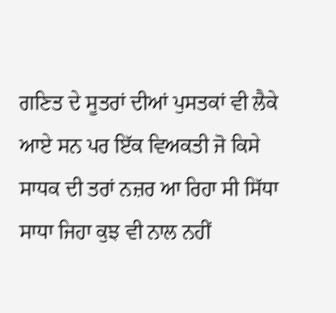ਗਣਿਤ ਦੇ ਸੂਤਰਾਂ ਦੀਆਂ ਪੁਸਤਕਾਂ ਵੀ ਲੈਕੇ ਆਏ ਸਨ ਪਰ ਇੱਕ ਵਿਅਕਤੀ ਜੋ ਕਿਸੇ ਸਾਧਕ ਦੀ ਤਰਾਂ ਨਜ਼ਰ ਆ ਰਿਹਾ ਸੀ ਸਿੱਧਾ ਸਾਧਾ ਜਿਹਾ ਕੁਝ ਵੀ ਨਾਲ ਨਹੀਂ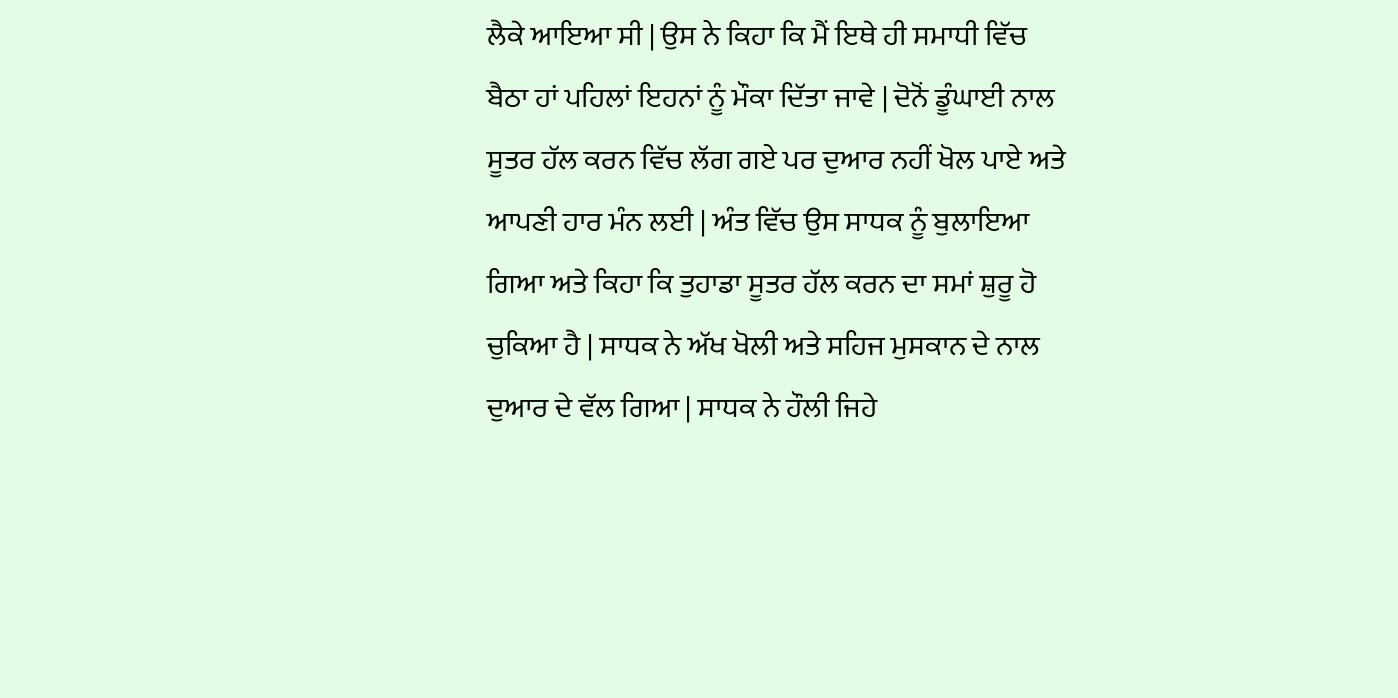ਲੈਕੇ ਆਇਆ ਸੀ | ਉਸ ਨੇ ਕਿਹਾ ਕਿ ਮੈਂ ਇਥੇ ਹੀ ਸਮਾਧੀ ਵਿੱਚ ਬੈਠਾ ਹਾਂ ਪਹਿਲਾਂ ਇਹਨਾਂ ਨੂੰ ਮੌਕਾ ਦਿੱਤਾ ਜਾਵੇ | ਦੋਨੋਂ ਡੂੰਘਾਈ ਨਾਲ ਸੂਤਰ ਹੱਲ ਕਰਨ ਵਿੱਚ ਲੱਗ ਗਏ ਪਰ ਦੁਆਰ ਨਹੀਂ ਖੋਲ ਪਾਏ ਅਤੇ ਆਪਣੀ ਹਾਰ ਮੰਨ ਲਈ | ਅੰਤ ਵਿੱਚ ਉਸ ਸਾਧਕ ਨੂੰ ਬੁਲਾਇਆ ਗਿਆ ਅਤੇ ਕਿਹਾ ਕਿ ਤੁਹਾਡਾ ਸੂਤਰ ਹੱਲ ਕਰਨ ਦਾ ਸਮਾਂ ਸ਼ੁਰੂ ਹੋ ਚੁਕਿਆ ਹੈ | ਸਾਧਕ ਨੇ ਅੱਖ ਖੋਲੀ ਅਤੇ ਸਹਿਜ ਮੁਸਕਾਨ ਦੇ ਨਾਲ ਦੁਆਰ ਦੇ ਵੱਲ ਗਿਆ | ਸਾਧਕ ਨੇ ਹੌਲੀ ਜਿਹੇ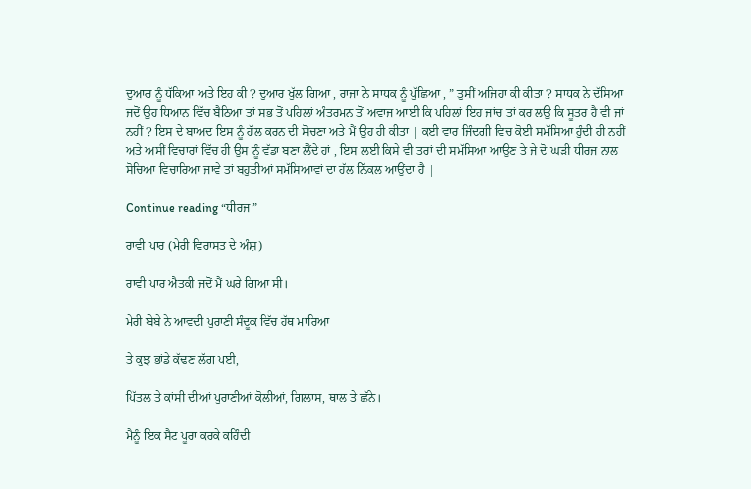ਦੁਆਰ ਨੂੰ ਧੱਕਿਆ ਅਤੇ ਇਹ ਕੀ ? ਦੁਆਰ ਖੁੱਲ ਗਿਆ , ਰਾਜਾ ਨੇ ਸਾਧਕ ਨੂੰ ਪੁੱਛਿਆ , ” ਤੁਸੀਂ ਅਜਿਹਾ ਕੀ ਕੀਤਾ ? ਸਾਧਕ ਨੇ ਦੱਸਿਆ ਜਦੋਂ ਉਹ ਧਿਆਨ ਵਿੱਚ ਬੈਠਿਆ ਤਾਂ ਸਭ ਤੋਂ ਪਹਿਲਾਂ ਅੰਤਰਮਨ ਤੋਂ ਅਵਾਜ ਆਈ ਕਿ ਪਹਿਲਾਂ ਇਹ ਜਾਂਚ ਤਾਂ ਕਰ ਲਉ ਕਿ ਸੂਤਰ ਹੈ ਵੀ ਜਾਂ ਨਹੀਂ ? ਇਸ ਦੇ ਬਾਅਦ ਇਸ ਨੂੰ ਹੱਲ ਕਰਨ ਦੀ ਸੋਚਣਾ ਅਤੇ ਮੈਂ ਉਹ ਹੀ ਕੀਤਾ | ਕਈ ਵਾਰ ਜਿੰਦਗੀ ਵਿਚ ਕੋਈ ਸਮੱਸਿਆ ਹੁੰਦੀ ਹੀ ਨਹੀਂ ਅਤੇ ਅਸੀਂ ਵਿਚਾਰਾਂ ਵਿੱਚ ਹੀ ਉਸ ਨੂੰ ਵੱਡਾ ਬਣਾ ਲੈਂਦੇ ਹਾਂ , ਇਸ ਲਈ ਕਿਸੇ ਵੀ ਤਰਾਂ ਦੀ ਸਮੱਸਿਆ ਆਉਣ ਤੇ ਜੇ ਦੋ ਘੜੀ ਧੀਰਜ ਨਾਲ ਸੋਚਿਆ ਵਿਚਾਰਿਆ ਜਾਵੇ ਤਾਂ ਬਹੁਤੀਆਂ ਸਮੱਸਿਆਵਾਂ ਦਾ ਹੱਲ ਨਿੱਕਲ ਆਉਂਦਾ ਹੈ |

Continue reading “ਧੀਰਜ”

ਰਾਵੀ ਪਾਰ (ਮੇਰੀ ਵਿਰਾਸਤ ਦੇ ਅੰਸ਼)

ਰਾਵੀ ਪਾਰ ਐਤਕੀ ਜਦੋਂ ਮੈਂ ਘਰੇ ਗਿਆ ਸੀ।

ਮੇਰੀ ਬੇਬੇ ਨੇ ਆਵਦੀ ਪੁਰਾਣੀ ਸੰਦੂਕ ਵਿੱਚ ਹੱਥ ਮਾਰਿਆ

ਤੇ ਕੁਝ ਭਾਂਡੇ ਕੱਢਣ ਲੱਗ ਪਈ,

ਪਿੱਤਲ ਤੇ ਕਾਂਸੀ ਦੀਆਂ ਪੁਰਾਣੀਆਂ ਕੋਲੀਆਂ, ਗਿਲਾਸ, ਥਾਲ ਤੇ ਛੱਨੇ।

ਮੈਨੂੰ ਇਕ ਸੈਟ ਪੂਰਾ ਕਰਕੇ ਕਹਿੰਦੀ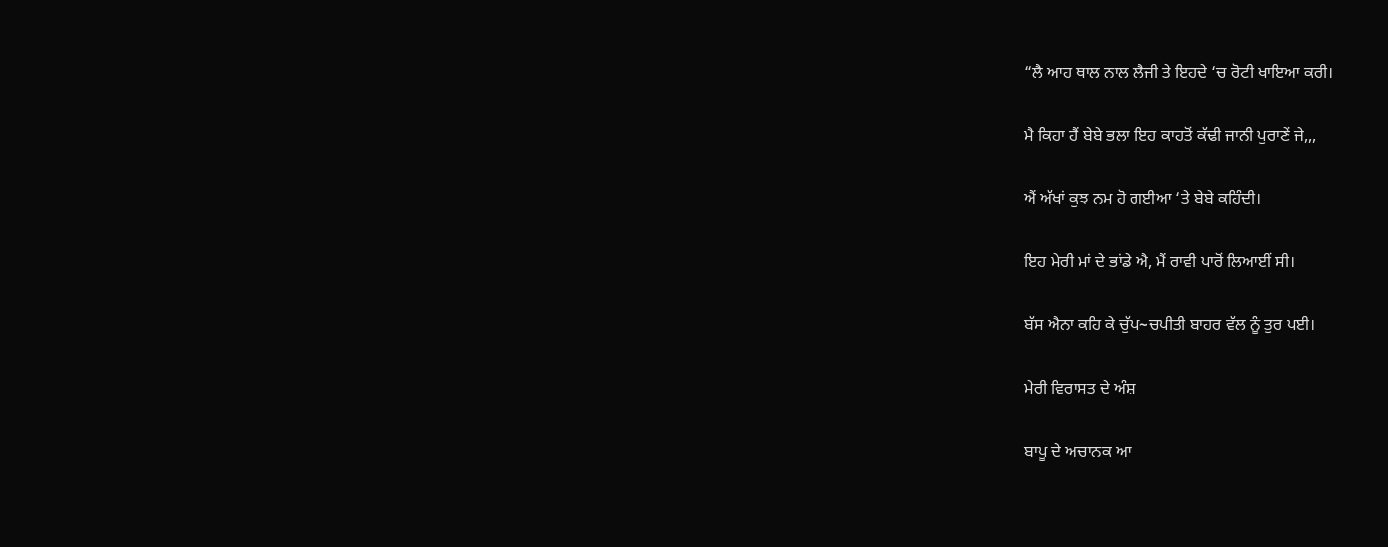“ਲੈ ਆਹ ਥਾਲ ਨਾਲ ਲੈਜੀ ਤੇ ਇਹਦੇ ‘ਚ ਰੋਟੀ ਖਾਇਆ ਕਰੀ।

ਮੈ ਕਿਹਾ ਹੈਂ ਬੇਬੇ ਭਲਾ ਇਹ ਕਾਹਤੋਂ ਕੱਢੀ ਜਾਨੀ ਪੁਰਾਣੇਂ ਜੇ,,,

ਐਂ ਅੱਖਾਂ ਕੁਝ ਨਮ ਹੋ ਗਈਆ ‘ਤੇ ਬੇਬੇ ਕਹਿੰਦੀ।

ਇਹ ਮੇਰੀ ਮਾਂ ਦੇ ਭਾਂਡੇ ਐ, ਮੈਂ ਰਾਵੀ ਪਾਰੋਂ ਲਿਆਈਂ ਸੀ।

ਬੱਸ ਐਨਾ ਕਹਿ ਕੇ ਚੁੱਪ~ਚਪੀਤੀ ਬਾਹਰ ਵੱਲ ਨੂੰ ਤੁਰ ਪਈ।

ਮੇਰੀ ਵਿਰਾਸਤ ਦੇ ਅੰਸ਼

ਬਾਪੂ ਦੇ ਅਚਾਨਕ ਆ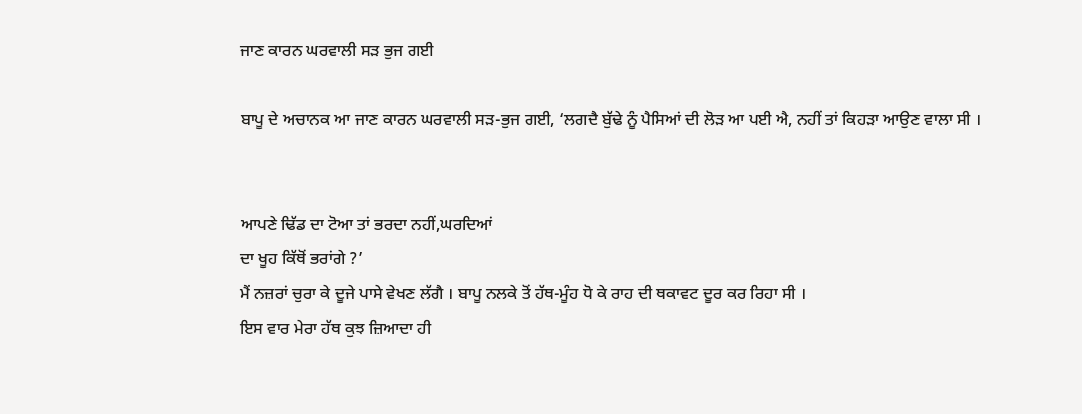ਜਾਣ ਕਾਰਨ ਘਰਵਾਲੀ ਸੜ ਭੁਜ ਗਈ

ਬਾਪੂ ਦੇ ਅਚਾਨਕ ਆ ਜਾਣ ਕਾਰਨ ਘਰਵਾਲੀ ਸੜ-ਭੁਜ ਗਈ, ‘ਲਗਦੈ ਬੁੱਢੇ ਨੂੰ ਪੈਸਿਆਂ ਦੀ ਲੋੜ ਆ ਪਈ ਐ, ਨਹੀਂ ਤਾਂ ਕਿਹੜਾ ਆਉਣ ਵਾਲਾ ਸੀ ।


ਆਪਣੇ ਢਿੱਡ ਦਾ ਟੋਆ ਤਾਂ ਭਰਦਾ ਨਹੀਂ,ਘਰਦਿਆਂ
ਦਾ ਖੂਹ ਕਿੱਥੋਂ ਭਰਾਂਗੇ ?’
ਮੈਂ ਨਜ਼ਰਾਂ ਚੁਰਾ ਕੇ ਦੂਜੇ ਪਾਸੇ ਵੇਖਣ ਲੱਗੈ । ਬਾਪੂ ਨਲਕੇ ਤੋਂ ਹੱਥ-ਮੂੰਹ ਧੋ ਕੇ ਰਾਹ ਦੀ ਥਕਾਵਟ ਦੂਰ ਕਰ ਰਿਹਾ ਸੀ ।
ਇਸ ਵਾਰ ਮੇਰਾ ਹੱਥ ਕੁਝ ਜ਼ਿਆਦਾ ਹੀ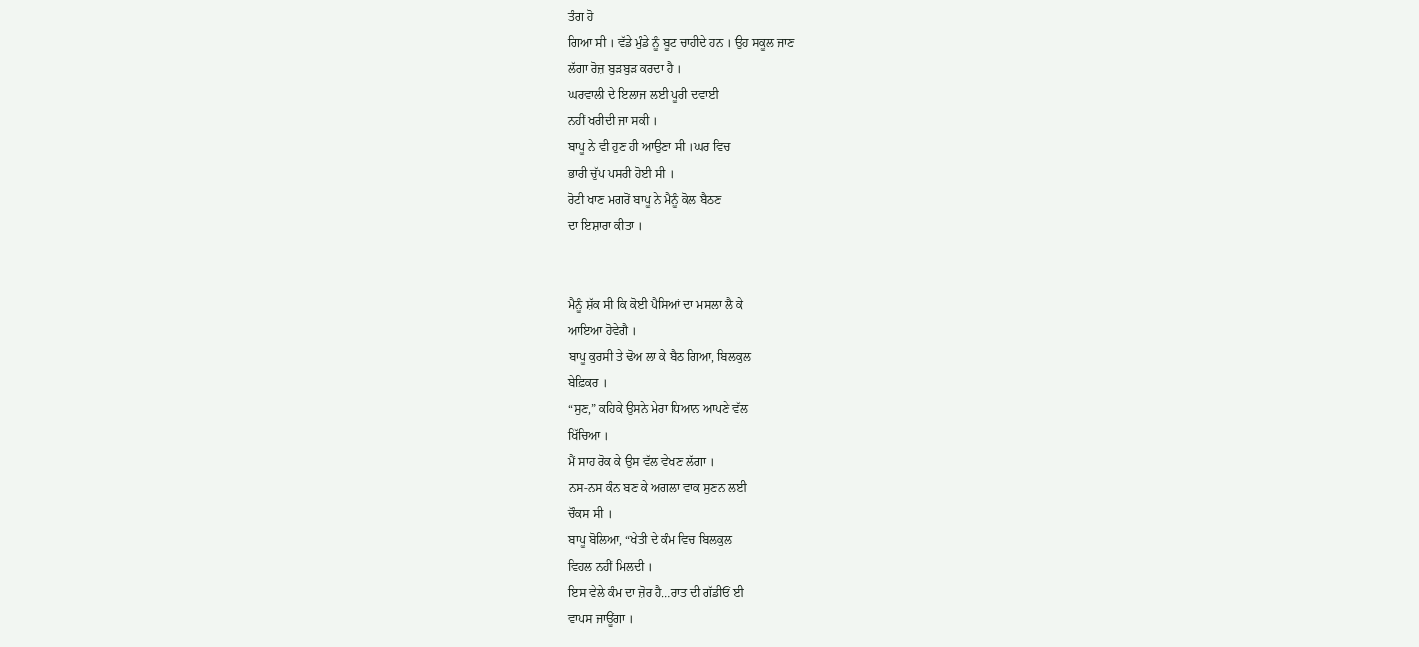ਤੰਗ ਹੋ
ਗਿਆ ਸੀ । ਵੱਡੇ ਮੁੰਡੇ ਨੂੰ ਬੂਟ ਚਾਹੀਦੇ ਹਨ । ਉਹ ਸਕੂਲ ਜਾਣ
ਲੱਗਾ ਰੋਜ਼ ਬੁੜਬੁੜ ਕਰਦਾ ਹੈ ।
ਘਰਵਾਲੀ ਦੇ ਇਲਾਜ ਲਈ ਪੂਰੀ ਦਵਾਈ
ਨਹੀਂ ਖਰੀਦੀ ਜਾ ਸਕੀ ।
ਬਾਪੂ ਨੇ ਵੀ ਹੁਣ ਹੀ ਆਉਣਾ ਸੀ ।ਘਰ ਵਿਚ
ਭਾਰੀ ਚੁੱਪ ਪਸਰੀ ਹੋਈ ਸੀ ।
ਰੋਟੀ ਖਾਣ ਮਗਰੋਂ ਬਾਪੂ ਨੇ ਮੈਨੂੰ ਕੋਲ ਬੈਠਣ
ਦਾ ਇਸ਼ਾਰਾ ਕੀਤਾ ।


ਮੈਨੂੰ ਸ਼ੱਕ ਸੀ ਕਿ ਕੋਈ ਪੈਸਿਆਂ ਦਾ ਮਸਲਾ ਲੈ ਕੇ
ਆਇਆ ਹੋਵੇਗੈ ।
ਬਾਪੂ ਕੁਰਸੀ ਤੇ ਢੋਅ ਲਾ ਕੇ ਬੈਠ ਗਿਆ, ਬਿਲਕੁਲ
ਬੇਫ਼ਿਕਰ ।
“ਸੁਣ,” ਕਹਿਕੇ ਉਸਨੇ ਮੇਰਾ ਧਿਆਨ ਆਪਣੇ ਵੱਲ
ਖਿੱਚਿਆ ।
ਮੈਂ ਸਾਹ ਰੋਕ ਕੇ ਉਸ ਵੱਲ ਵੇਖਣ ਲੱਗਾ ।
ਨਸ-ਨਸ ਕੰਨ ਬਣ ਕੇ ਅਗਲਾ ਵਾਕ ਸੁਣਨ ਲਈ
ਚੌਕਸ ਸੀ ।
ਬਾਪੂ ਬੋਲਿਆ, “ਖੇਤੀ ਦੇ ਕੰਮ ਵਿਚ ਬਿਲਕੁਲ
ਵਿਹਲ ਨਹੀਂ ਮਿਲਦੀ ।
ਇਸ ਵੇਲੇ ਕੰਮ ਦਾ ਜ਼ੋਰ ਹੈ…ਰਾਤ ਦੀ ਗੱਡੀਓਂ ਈ
ਵਾਪਸ ਜਾਊਂਗਾ ।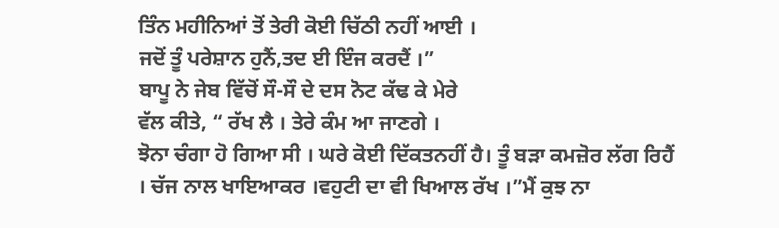ਤਿੰਨ ਮਹੀਨਿਆਂ ਤੋਂ ਤੇਰੀ ਕੋਈ ਚਿੱਠੀ ਨਹੀਂ ਆਈ ।
ਜਦੋਂ ਤੂੰ ਪਰੇਸ਼ਾਨ ਹੁਨੈਂ,ਤਦ ਈ ਇੰਜ ਕਰਦੈਂ ।”
ਬਾਪੂ ਨੇ ਜੇਬ ਵਿੱਚੋਂ ਸੌ-ਸੌ ਦੇ ਦਸ ਨੋਟ ਕੱਢ ਕੇ ਮੇਰੇ
ਵੱਲ ਕੀਤੇ, “ ਰੱਖ ਲੈ । ਤੇਰੇ ਕੰਮ ਆ ਜਾਣਗੇ ।
ਝੋਨਾ ਚੰਗਾ ਹੋ ਗਿਆ ਸੀ । ਘਰੇ ਕੋਈ ਦਿੱਕਤਨਹੀਂ ਹੈ। ਤੂੰ ਬੜਾ ਕਮਜ਼ੋਰ ਲੱਗ ਰਿਹੈਂ । ਚੱਜ ਨਾਲ ਖਾਇਆਕਰ ।ਵਹੁਟੀ ਦਾ ਵੀ ਖਿਆਲ ਰੱਖ ।”ਮੈਂ ਕੁਝ ਨਾ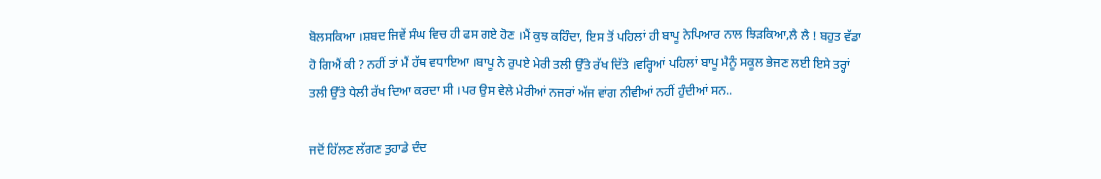ਬੋਲਸਕਿਆ ।ਸ਼ਬਦ ਜਿਵੇਂ ਸੰਘ ਵਿਚ ਹੀ ਫਸ ਗਏ ਹੋਣ ।ਮੈਂ ਕੁਝ ਕਹਿੰਦਾ, ਇਸ ਤੋਂ ਪਹਿਲਾਂ ਹੀ ਬਾਪੂ ਨੇਪਿਆਰ ਨਾਲ ਝਿੜਕਿਆ,ਲੈ ਲੈ ! ਬਹੁਤ ਵੱਡਾ ਹੋ ਗਿਐਂ ਕੀ ? ਨਹੀਂ ਤਾਂ ਮੈਂ ਹੱਥ ਵਧਾਇਆ ।ਬਾਪੂ ਨੇ ਰੁਪਏ ਮੇਰੀ ਤਲੀ ਉੱਤੇ ਰੱਖ ਦਿੱਤੇ ।ਵਰ੍ਹਿਆਂ ਪਹਿਲਾਂ ਬਾਪੂ ਮੈਨੂੰ ਸਕੂਲ ਭੇਜਣ ਲਈ ਇਸੇ ਤਰ੍ਹਾਂ ਤਲੀ ਉੱਤੇ ਧੇਲੀ ਰੱਖ ਦਿਆ ਕਰਦਾ ਸੀ ।ਪਰ ਉਸ ਵੇਲੇ ਮੇਰੀਆਂ ਨਜਰਾਂ ਅੱਜ ਵਾਂਗ ਨੀਵੀਆਂ ਨਹੀਂ ਹੁੰਦੀਆਂ ਸਨ..

ਜਦੋਂ ਹਿੱਲਣ ਲੱਗਣ ਤੁਹਾਡੇ ਦੰਦ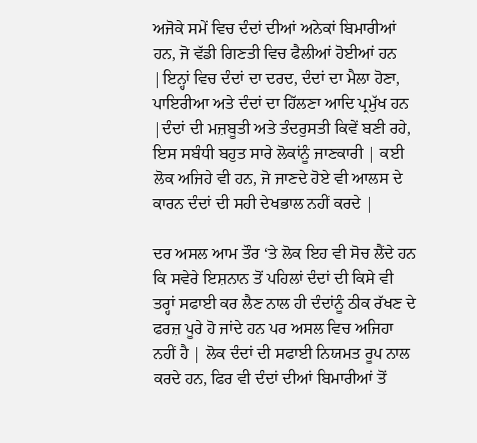ਅਜੋਕੇ ਸਮੇਂ ਵਿਚ ਦੰਦਾਂ ਦੀਆਂ ਅਨੇਕਾਂ ਬਿਮਾਰੀਆਂ ਹਨ, ਜੋ ਵੱਡੀ ਗਿਣਤੀ ਵਿਚ ਫੈਲੀਆਂ ਹੋਈਆਂ ਹਨ |ਇਨ੍ਹਾਂ ਵਿਚ ਦੰਦਾਂ ਦਾ ਦਰਦ, ਦੰਦਾਂ ਦਾ ਮੈਲਾ ਹੋਣਾ, ਪਾਇਰੀਆ ਅਤੇ ਦੰਦਾਂ ਦਾ ਹਿੱਲਣਾ ਆਦਿ ਪ੍ਰਮੁੱਖ ਹਨ |ਦੰਦਾਂ ਦੀ ਮਜ਼ਬੂਤੀ ਅਤੇ ਤੰਦਰੁਸਤੀ ਕਿਵੇਂ ਬਣੀ ਰਹੇ, ਇਸ ਸਬੰਧੀ ਬਹੁਤ ਸਾਰੇ ਲੋਕਾਂਨੂੰ ਜਾਣਕਾਰੀ | ਕਈ ਲੋਕ ਅਜਿਹੇ ਵੀ ਹਨ, ਜੋ ਜਾਣਦੇ ਹੋਏ ਵੀ ਆਲਸ ਦੇ ਕਾਰਨ ਦੰਦਾਂ ਦੀ ਸਹੀ ਦੇਖਭਾਲ ਨਹੀਂ ਕਰਦੇ |

ਦਰ ਅਸਲ ਆਮ ਤੌਰ ‘ਤੇ ਲੋਕ ਇਹ ਵੀ ਸੋਚ ਲੈਂਦੇ ਹਨ ਕਿ ਸਵੇਰੇ ਇਸ਼ਨਾਨ ਤੋਂ ਪਹਿਲਾਂ ਦੰਦਾਂ ਦੀ ਕਿਸੇ ਵੀ ਤਰ੍ਹਾਂ ਸਫਾਈ ਕਰ ਲੈਣ ਨਾਲ ਹੀ ਦੰਦਾਂਨੂੰ ਠੀਕ ਰੱਖਣ ਦੇ ਫਰਜ਼ ਪੂਰੇ ਹੋ ਜਾਂਦੇ ਹਨ ਪਰ ਅਸਲ ਵਿਚ ਅਜਿਹਾ ਨਹੀਂ ਹੈ | ਲੋਕ ਦੰਦਾਂ ਦੀ ਸਫਾਈ ਨਿਯਮਤ ਰੂਪ ਨਾਲ ਕਰਦੇ ਹਨ, ਫਿਰ ਵੀ ਦੰਦਾਂ ਦੀਆਂ ਬਿਮਾਰੀਆਂ ਤੋਂ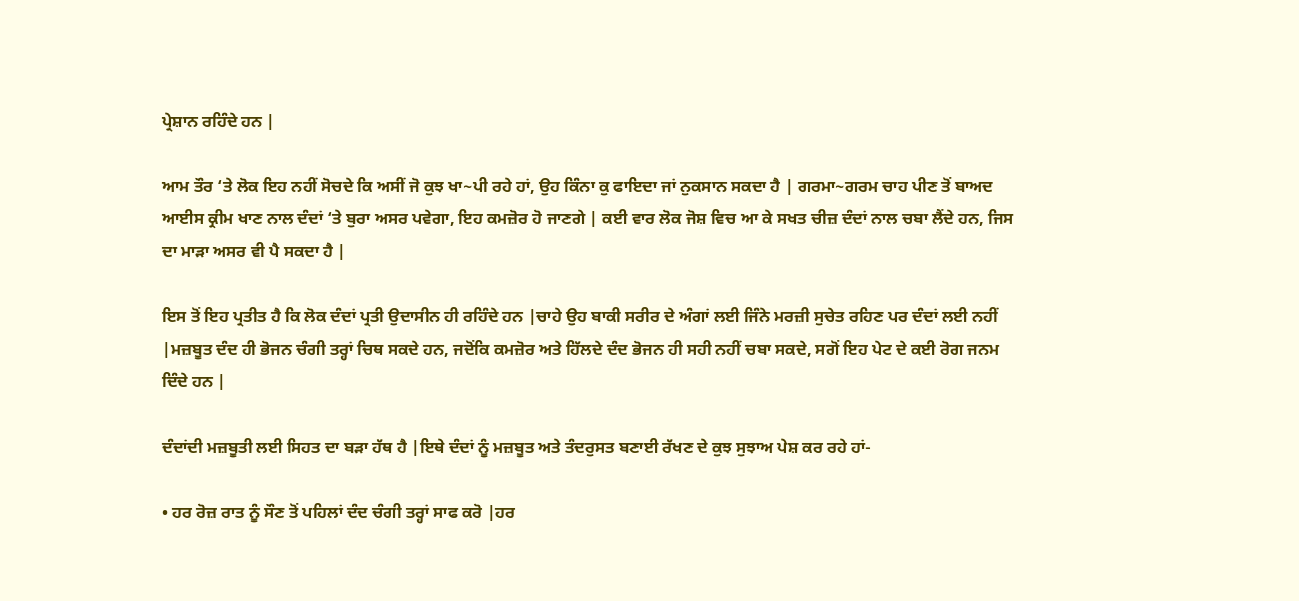ਪ੍ਰੇਸ਼ਾਨ ਰਹਿੰਦੇ ਹਨ |

ਆਮ ਤੌਰ ‘ਤੇ ਲੋਕ ਇਹ ਨਹੀਂ ਸੋਚਦੇ ਕਿ ਅਸੀਂ ਜੋ ਕੁਝ ਖਾ~ਪੀ ਰਹੇ ਹਾਂ, ਉਹ ਕਿੰਨਾ ਕੁ ਫਾਇਦਾ ਜਾਂ ਨੁਕਸਾਨ ਸਕਦਾ ਹੈ | ਗਰਮਾ~ਗਰਮ ਚਾਹ ਪੀਣ ਤੋਂ ਬਾਅਦ ਆਈਸ ਕ੍ਰੀਮ ਖਾਣ ਨਾਲ ਦੰਦਾਂ ‘ਤੇ ਬੁਰਾ ਅਸਰ ਪਵੇਗਾ, ਇਹ ਕਮਜ਼ੋਰ ਹੋ ਜਾਣਗੇ | ਕਈ ਵਾਰ ਲੋਕ ਜੋਸ਼ ਵਿਚ ਆ ਕੇ ਸਖਤ ਚੀਜ਼ ਦੰਦਾਂ ਨਾਲ ਚਬਾ ਲੈਂਦੇ ਹਨ, ਜਿਸ ਦਾ ਮਾੜਾ ਅਸਰ ਵੀ ਪੈ ਸਕਦਾ ਹੈ |

ਇਸ ਤੋਂ ਇਹ ਪ੍ਰਤੀਤ ਹੈ ਕਿ ਲੋਕ ਦੰਦਾਂ ਪ੍ਰਤੀ ਉਦਾਸੀਨ ਹੀ ਰਹਿੰਦੇ ਹਨ |ਚਾਹੇ ਉਹ ਬਾਕੀ ਸਰੀਰ ਦੇ ਅੰਗਾਂ ਲਈ ਜਿੰਨੇ ਮਰਜ਼ੀ ਸੁਚੇਤ ਰਹਿਣ ਪਰ ਦੰਦਾਂ ਲਈ ਨਹੀਂ |ਮਜ਼ਬੂਤ ਦੰਦ ਹੀ ਭੋਜਨ ਚੰਗੀ ਤਰ੍ਹਾਂ ਚਿਥ ਸਕਦੇ ਹਨ, ਜਦੋਂਕਿ ਕਮਜ਼ੋਰ ਅਤੇ ਹਿੱਲਦੇ ਦੰਦ ਭੋਜਨ ਹੀ ਸਹੀ ਨਹੀਂ ਚਬਾ ਸਕਦੇ, ਸਗੋਂ ਇਹ ਪੇਟ ਦੇ ਕਈ ਰੋਗ ਜਨਮ ਦਿੰਦੇ ਹਨ |

ਦੰਦਾਂਦੀ ਮਜ਼ਬੂਤੀ ਲਈ ਸਿਹਤ ਦਾ ਬੜਾ ਹੱਥ ਹੈ |ਇਥੇ ਦੰਦਾਂ ਨੂੰ ਮਜ਼ਬੂਤ ਅਤੇ ਤੰਦਰੁਸਤ ਬਣਾਈ ਰੱਖਣ ਦੇ ਕੁਝ ਸੁਝਾਅ ਪੇਸ਼ ਕਰ ਰਹੇ ਹਾਂ-

• ਹਰ ਰੋਜ਼ ਰਾਤ ਨੂੰ ਸੌਣ ਤੋਂ ਪਹਿਲਾਂ ਦੰਦ ਚੰਗੀ ਤਰ੍ਹਾਂ ਸਾਫ ਕਰੋ |ਹਰ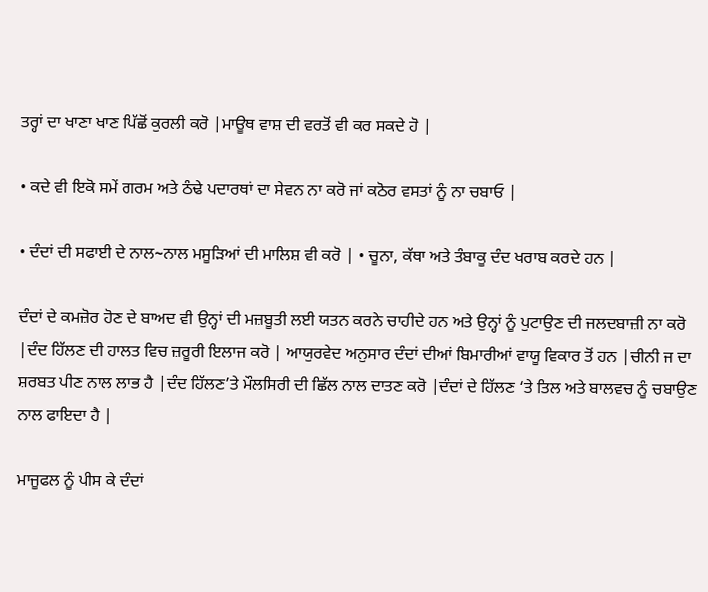ਤਰ੍ਹਾਂ ਦਾ ਖਾਣਾ ਖਾਣ ਪਿੱਛੋਂ ਕੁਰਲੀ ਕਰੋ |ਮਾਊਥ ਵਾਸ਼ ਦੀ ਵਰਤੋਂ ਵੀ ਕਰ ਸਕਦੇ ਹੋ |

• ਕਦੇ ਵੀ ਇਕੋ ਸਮੇਂ ਗਰਮ ਅਤੇ ਠੰਢੇ ਪਦਾਰਥਾਂ ਦਾ ਸੇਵਨ ਨਾ ਕਰੋ ਜਾਂ ਕਠੋਰ ਵਸਤਾਂ ਨੂੰ ਨਾ ਚਬਾਓ |

• ਦੰਦਾਂ ਦੀ ਸਫਾਈ ਦੇ ਨਾਲ~ਨਾਲ ਮਸੂੜਿਆਂ ਦੀ ਮਾਲਿਸ਼ ਵੀ ਕਰੋ | • ਚੂਨਾ, ਕੱਥਾ ਅਤੇ ਤੰਬਾਕੂ ਦੰਦ ਖਰਾਬ ਕਰਦੇ ਹਨ |

ਦੰਦਾਂ ਦੇ ਕਮਜ਼ੋਰ ਹੋਣ ਦੇ ਬਾਅਦ ਵੀ ਉਨ੍ਹਾਂ ਦੀ ਮਜ਼ਬੂਤੀ ਲਈ ਯਤਨ ਕਰਨੇ ਚਾਹੀਦੇ ਹਨ ਅਤੇ ਉਨ੍ਹਾਂ ਨੂੰ ਪੁਟਾਉਣ ਦੀ ਜਲਦਬਾਜ਼ੀ ਨਾ ਕਰੋ |ਦੰਦ ਹਿੱਲਣ ਦੀ ਹਾਲਤ ਵਿਚ ਜ਼ਰੂਰੀ ਇਲਾਜ ਕਰੋ | ਆਯੁਰਵੇਦ ਅਨੁਸਾਰ ਦੰਦਾਂ ਦੀਆਂ ਬਿਮਾਰੀਆਂ ਵਾਯੂ ਵਿਕਾਰ ਤੋਂ ਹਨ |ਚੀਨੀ ਜ ਦਾ ਸ਼ਰਬਤ ਪੀਣ ਨਾਲ ਲਾਭ ਹੈ |ਦੰਦ ਹਿੱਲਣ’ਤੇ ਮੌਲਸਿਰੀ ਦੀ ਛਿੱਲ ਨਾਲ ਦਾਤਣ ਕਰੋ |ਦੰਦਾਂ ਦੇ ਹਿੱਲਣ ‘ਤੇ ਤਿਲ ਅਤੇ ਬਾਲਵਚ ਨੂੰ ਚਬਾਉਣ ਨਾਲ ਫਾਇਦਾ ਹੈ |

ਮਾਜੂਫਲ ਨੂੰ ਪੀਸ ਕੇ ਦੰਦਾਂ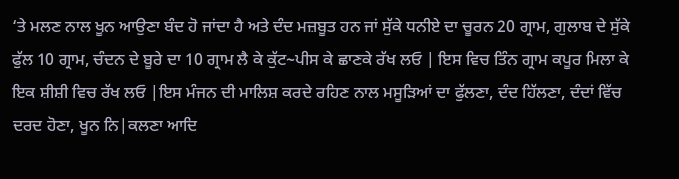‘ਤੇ ਮਲਣ ਨਾਲ ਖੂਨ ਆਉਣਾ ਬੰਦ ਹੋ ਜਾਂਦਾ ਹੈ ਅਤੇ ਦੰਦ ਮਜ਼ਬੂਤ ਹਨ ਜਾਂ ਸੁੱਕੇ ਧਨੀਏ ਦਾ ਚੂਰਨ 20 ਗ੍ਰਾਮ, ਗੁਲਾਬ ਦੇ ਸੁੱਕੇ ਫੁੱਲ 10 ਗ੍ਰਾਮ, ਚੰਦਨ ਦੇ ਬੂਰੇ ਦਾ 10 ਗ੍ਰਾਮ ਲੈ ਕੇ ਕੁੱਟ~ਪੀਸ ਕੇ ਛਾਣਕੇ ਰੱਖ ਲਓ | ਇਸ ਵਿਚ ਤਿੰਨ ਗ੍ਰਾਮ ਕਪੂਰ ਮਿਲਾ ਕੇ ਇਕ ਸ਼ੀਸ਼ੀ ਵਿਚ ਰੱਖ ਲਓ |ਇਸ ਮੰਜਨ ਦੀ ਮਾਲਿਸ਼ ਕਰਦੇ ਰਹਿਣ ਨਾਲ ਮਸੂੜਿਆਂ ਦਾ ਫੁੱਲਣਾ, ਦੰਦ ਹਿੱਲਣਾ, ਦੰਦਾਂ ਵਿੱਚ ਦਰਦ ਹੋਣਾ, ਖੂਨ ਨਿ|ਕਲਣਾ ਆਦਿ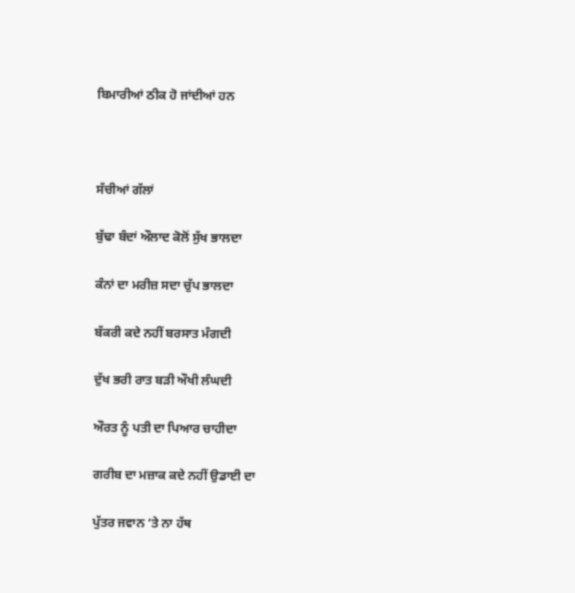ਬਿਮਾਰੀਆਂ ਠੀਕ ਹੋ ਜਾਂਦੀਆਂ ਹਨ



ਸੱਚੀਆਂ ਗੱਲਾਂ

ਬੁੱਢਾ ਬੰਦਾਂ ਔਲਾਦ ਕੋਲੋਂ ਸੁੱਖ ਭਾਲਦਾ

ਕੰਨਾਂ ਦਾ ਮਰੀਜ਼ ਸਦਾ ਚੁੱਪ ਭਾਲਦਾ

ਬੱਕਰੀ ਕਦੇ ਨਹੀਂ ਬਰਸਾਤ ਮੰਗਦੀ

ਦੁੱਖ ਭਰੀ ਰਾਤ ਬੜੀ ਔਖੀ ਲੰਘਦੀ

ਔਰਤ ਨੂੰ ਪਤੀ ਦਾ ਪਿਆਰ ਚਾਹੀਦਾ

ਗਰੀਬ ਦਾ ਮਜ਼ਾਕ ਕਦੇ ਨਹੀਂ ਉਡਾਈ ਦਾ

ਪੁੱਤਰ ਜਵਾਨ ‘ਤੇ ਨਾ ਹੱਥ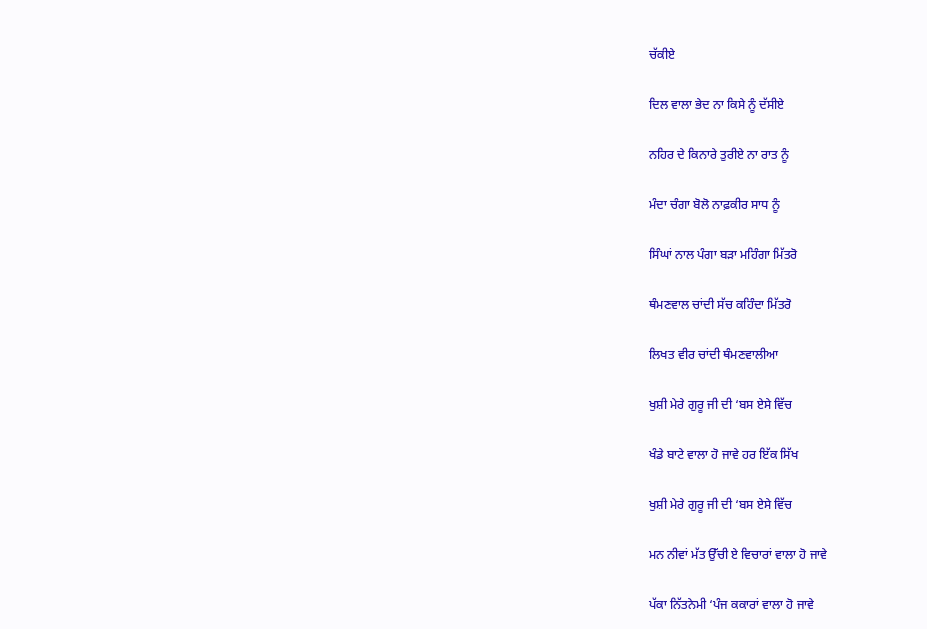ਚੱਕੀਏ

ਦਿਲ ਵਾਲਾ ਭੇਦ ਨਾ ਕਿਸੇ ਨੂੰ ਦੱਸੀਏ

ਨਹਿਰ ਦੇ ਕਿਨਾਰੇ ਤੁਰੀਏ ਨਾ ਰਾਤ ਨੂੰ

ਮੰਦਾ ਚੰਗਾ ਬੋਲੋ ਨਾਫ਼ਕੀਰ ਸਾਧ ਨੂੰ

ਸਿੰਘਾਂ ਨਾਲ ਪੰਗਾ ਬੜਾ ਮਹਿੰਗਾ ਮਿੱਤਰੋ

ਥੰਮਣਵਾਲ ਚਾਂਦੀ ਸੱਚ ਕਹਿੰਦਾ ਮਿੱਤਰੋ

ਲਿਖਤ ਵੀਰ ਚਾਂਦੀ ਥੰਮਣਵਾਲੀਆ

ਖੁਸ਼ੀ ਮੇਰੇ ਗੁਰੂ ਜੀ ਦੀ ‘ਬਸ ਏਸੇ ਵਿੱਚ

ਖੰਡੇ ਬਾਟੇ ਵਾਲਾ ਹੋ ਜਾਵੇ ਹਰ ਇੱਕ ਸਿੱਖ

ਖੁਸ਼ੀ ਮੇਰੇ ਗੁਰੂ ਜੀ ਦੀ ‘ਬਸ ਏਸੇ ਵਿੱਚ

ਮਨ ਨੀਵਾਂ ਮੱਤ ਉੱਚੀ ਏ ਵਿਚਾਰਾਂ ਵਾਲਾ ਹੋ ਜਾਵੇ

ਪੱਕਾ ਨਿੱਤਨੇਮੀ ‘ਪੰਜ ਕਕਾਰਾਂ ਵਾਲਾ ਹੋ ਜਾਵੇ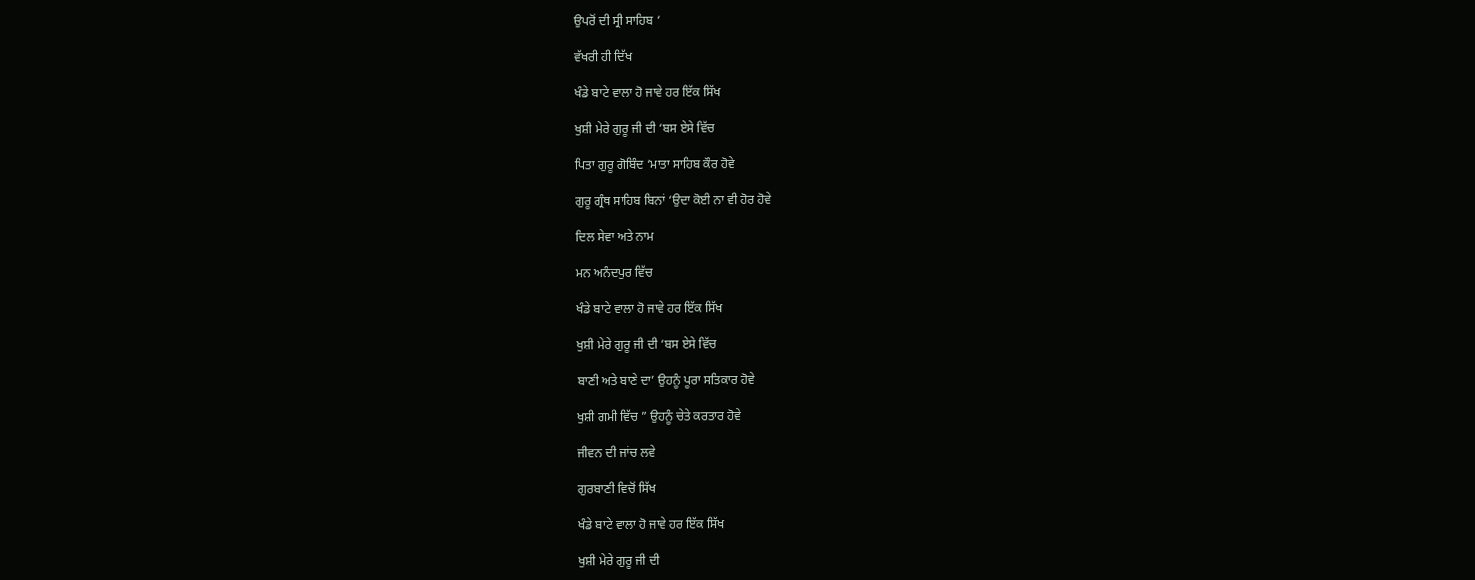ਉਪਰੋਂ ਦੀ ਸ੍ਰੀ ਸਾਹਿਬ ‘

ਵੱਖਰੀ ਹੀ ਦਿੱਖ

ਖੰਡੇ ਬਾਟੇ ਵਾਲਾ ਹੋ ਜਾਵੇ ਹਰ ਇੱਕ ਸਿੱਖ

ਖੁਸ਼ੀ ਮੇਰੇ ਗੁਰੂ ਜੀ ਦੀ ‘ਬਸ ਏਸੇ ਵਿੱਚ

ਪਿਤਾ ਗੁਰੂ ਗੋਬਿੰਦ ‘ਮਾਤਾ ਸਾਹਿਬ ਕੌਰ ਹੋਵੇ

ਗੁਰੂ ਗ੍ਰੰਥ ਸਾਹਿਬ ਬਿਨਾਂ ‘ਉਦਾ ਕੋਈ ਨਾ ਵੀ ਹੋਰ ਹੋਵੇ

ਦਿਲ ਸੇਵਾ ਅਤੇ ਨਾਮ

ਮਨ ਅਨੰਦਪੁਰ ਵਿੱਚ

ਖੰਡੇ ਬਾਟੇ ਵਾਲਾ ਹੋ ਜਾਵੇ ਹਰ ਇੱਕ ਸਿੱਖ

ਖੁਸ਼ੀ ਮੇਰੇ ਗੁਰੂ ਜੀ ਦੀ ‘ਬਸ ਏਸੇ ਵਿੱਚ

ਬਾਣੀ ਅਤੇ ਬਾਣੇ ਦਾ’ ਉਹਨੂੰ ਪੂਰਾ ਸਤਿਕਾਰ ਹੋਵੇ

ਖੁਸ਼ੀ ਗਮੀ ਵਿੱਚ ” ਉਹਨੂੰ ਚੇਤੇ ਕਰਤਾਰ ਹੋਵੇ

ਜੀਵਨ ਦੀ ਜਾਂਚ ਲਵੇ

ਗੁਰਬਾਣੀ ਵਿਚੋਂ ਸਿੱਖ

ਖੰਡੇ ਬਾਟੇ ਵਾਲਾ ਹੋ ਜਾਵੇ ਹਰ ਇੱਕ ਸਿੱਖ

ਖੁਸ਼ੀ ਮੇਰੇ ਗੁਰੂ ਜੀ ਦੀ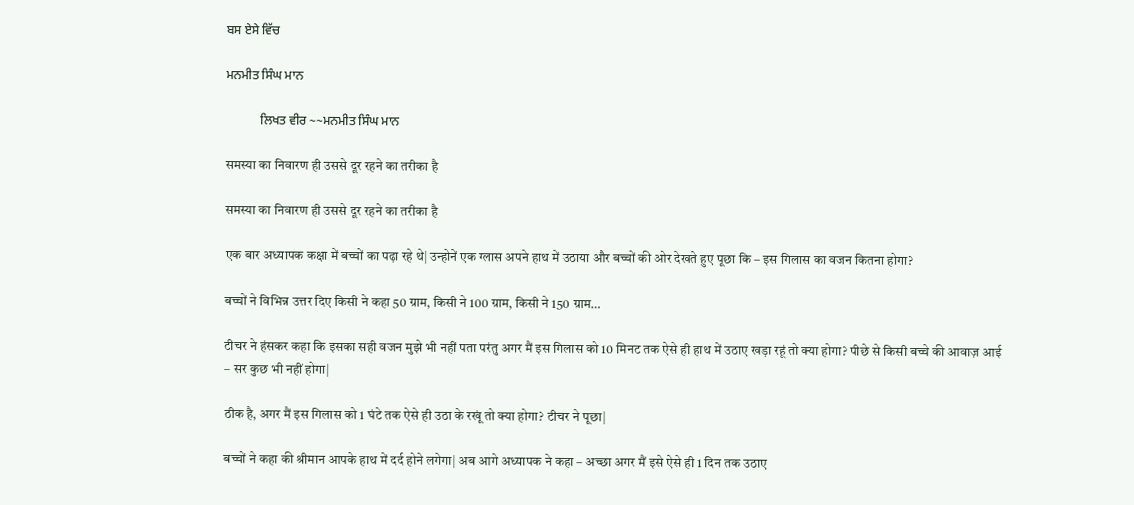ਬਸ ਏਸੇ ਵਿੱਚ

ਮਨਮੀਤ ਸਿੰਘ ਮਾਨ

           ਲਿਖਤ ਵੀਰ ~~ਮਨਮੀਤ ਸਿੰਘ ਮਾਨ

समस्या का निवारण ही उससे दूर रहने का तरीका है

समस्या का निवारण ही उससे दूर रहने का तरीका है

एक बार अध्यापक कक्षा में बच्चों का पढ़ा रहे थे| उन्होनें एक ग्लास अपने हाथ में उठाया और बच्चों की ओर देखते हुए पूछा कि – इस गिलास का वजन कितना होगा?

बच्चों ने विभिन्न उत्तर दिए किसी ने कहा 50 ग्राम, किसी ने 100 ग्राम, किसी ने 150 ग्राम…

टीचर ने हंसकर कहा कि इसका सही वजन मुझे भी नहीं पता परंतु अगर मैं इस गिलास को 10 मिनट तक ऐसे ही हाथ में उठाए खड़ा रहूं तो क्या होगा? पीछे से किसी बच्चे की आवाज़ आई – सर कुछ भी नहीं होगा|

ठीक है, अगर मैं इस गिलास को 1 घंटे तक ऐसे ही उठा के रखूं तो क्या होगा? टीचर ने पूछा|

बच्चों ने कहा की श्रीमान आपके हाथ में दर्द होने लगेगा| अब आगे अध्यापक ने कहा – अच्छा अगर मैं इसे ऐसे ही 1 दिन तक उठाए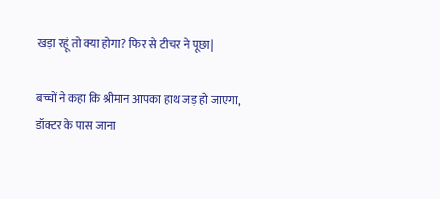खड़ा रहूं तो क्या होगा? फिर से टीचर ने पूछा|

बच्चों ने कहा कि श्रीमान आपका हाथ जड़ हो जाएगा, डॉक्टर के पास जाना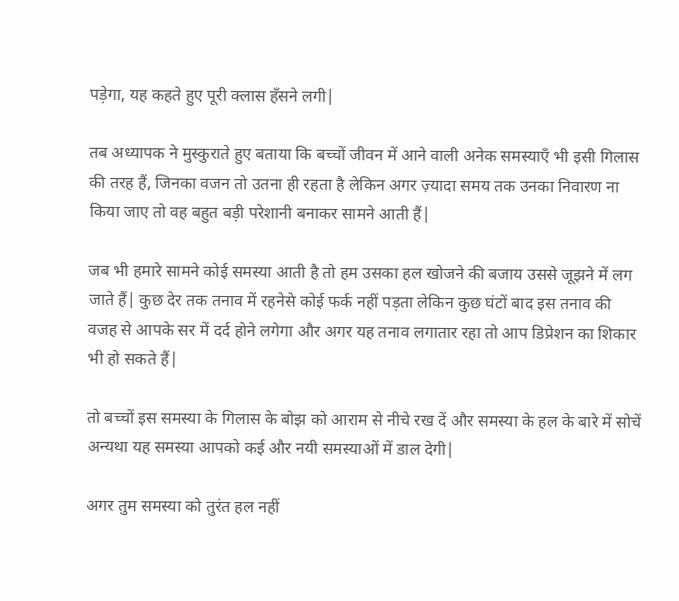पड़ेगा, यह कहते हुए पूरी क्लास हँसने लगी|

तब अध्यापक ने मुस्कुराते हुए बताया कि बच्चों जीवन में आने वाली अनेक समस्याएँ भी इसी गिलास की तरह हैं, जिनका वजन तो उतना ही रहता है लेकिन अगर ज़्यादा समय तक उनका निवारण ना किया जाए तो वह बहुत बड़ी परेशानी बनाकर सामने आती हैं|

जब भी हमारे सामने कोई समस्या आती है तो हम उसका हल खोजने की बजाय उससे जूझने में लग जाते हैं| कुछ देर तक तनाव में रहनेसे कोई फर्क नहीं पड़ता लेकिन कुछ घंटों बाद इस तनाव की वजह से आपके सर में दर्द होने लगेगा और अगर यह तनाव लगातार रहा तो आप डिप्रेशन का शिकार भी हो सकते हैं|

तो बच्चों इस समस्या के गिलास के बोझ को आराम से नीचे रख दें और समस्या के हल के बारे में सोचें अन्यथा यह समस्या आपको कई और नयी समस्याओं में डाल देगी|

अगर तुम समस्या को तुरंत हल नहीं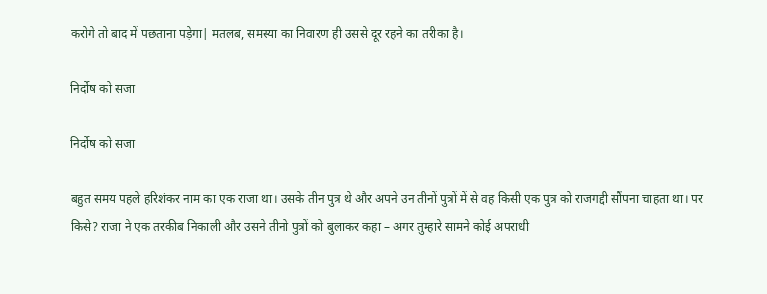करोगे तो बाद में पछताना पड़ेगा| मतलब, समस्या का निवारण ही उससे दूर रहने का तरीका है।

निर्दोष को सजा

निर्दोष को सजा

बहुत समय पहले हरिशंकर नाम का एक राजा था। उसके तीन पुत्र थे और अपने उन तीनों पुत्रों में से वह किसी एक पुत्र को राजगद्दी सौंपना चाहता था। पर किसे? राजा ने एक तरकीब निकाली और उसने तीनो पुत्रों को बुलाकर कहा – अगर तुम्हारे सामने कोई अपराधी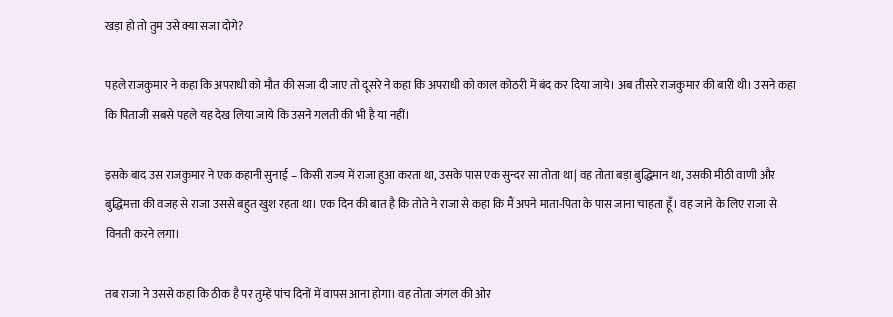खड़ा हो तो तुम उसे क्या सजा दोगे?

पहले राजकुमार ने कहा कि अपराधी को मौत की सजा दी जाए तो दूसरे ने कहा कि अपराधी को काल कोठरी में बंद कर दिया जाये। अब तीसरे राजकुमार की बारी थी। उसने कहा कि पिताजी सबसे पहले यह देख लिया जाये कि उसने गलती की भी है या नहीं।

इसके बाद उस राजकुमार ने एक कहानी सुनाई – किसी राज्य में राजा हुआ करता था, उसके पास एक सुन्दर सा तोता था| वह तोता बड़ा बुद्धिमान था, उसकी मीठी वाणी और बुद्धिमत्ता की वजह से राजा उससे बहुत खुश रहता था। एक दिन की बात है कि तोते ने राजा से कहा कि मैं अपने माता-पिता के पास जाना चाहता हूँ। वह जाने के लिए राजा से विनती करने लगा।

तब राजा ने उससे कहा कि ठीक है पर तुम्हें पांच दिनों में वापस आना होगा। वह तोता जंगल की ओर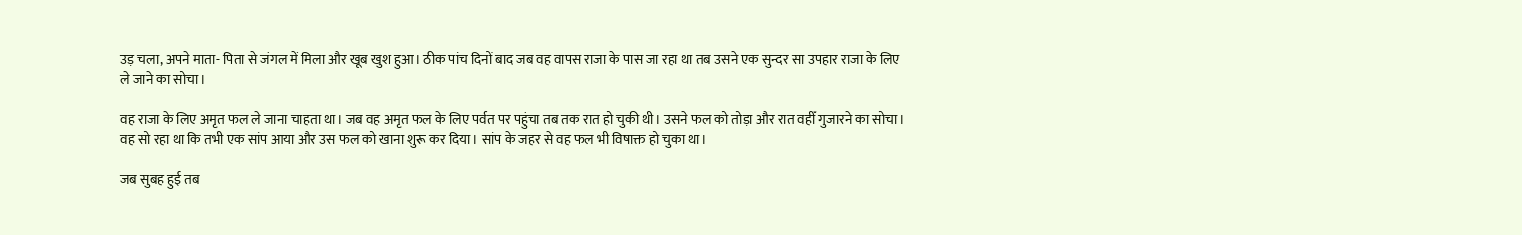उड़ चला, अपने माता- पिता से जंगल में मिला और खूब खुश हुआ। ठीक पांच दिनों बाद जब वह वापस राजा के पास जा रहा था तब उसने एक सुन्दर सा उपहार राजा के लिए ले जाने का सोचा।

वह राजा के लिए अमृत फल ले जाना चाहता था। जब वह अमृत फल के लिए पर्वत पर पहुंचा तब तक रात हो चुकी थी। उसने फल को तोड़ा और रात वहीँ गुजारने का सोचा। वह सो रहा था कि तभी एक सांप आया और उस फल को खाना शुरू कर दिया। सांप के जहर से वह फल भी विषाक्त हो चुका था।

जब सुबह हुई तब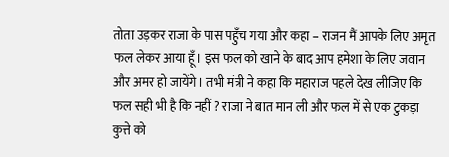तोता उड़कर राजा के पास पहुँच गया और कहा – राजन मैं आपके लिए अमृत फल लेकर आया हूँ। इस फल को खाने के बाद आप हमेशा के लिए जवान और अमर हो जायेंगे। तभी मंत्री ने कहा कि महाराज पहले देख लीजिए कि फल सही भी है कि नहीं ? राजा ने बात मान ली और फल में से एक टुकड़ा कुत्ते को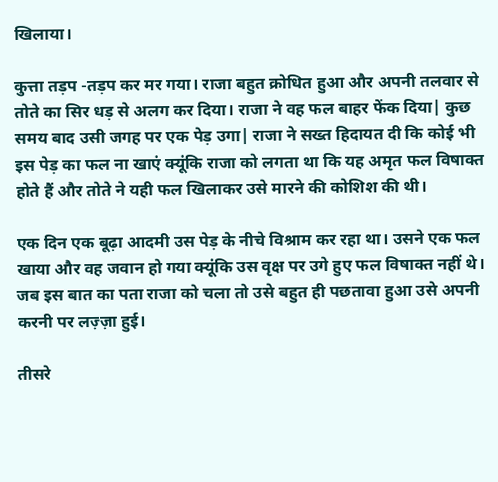खिलाया।

कुत्ता तड़प -तड़प कर मर गया। राजा बहुत क्रोधित हुआ और अपनी तलवार से तोते का सिर धड़ से अलग कर दिया। राजा ने वह फल बाहर फेंक दिया| कुछ समय बाद उसी जगह पर एक पेड़ उगा| राजा ने सख्त हिदायत दी कि कोई भी इस पेड़ का फल ना खाएं क्यूंकि राजा को लगता था कि यह अमृत फल विषाक्त होते हैं और तोते ने यही फल खिलाकर उसे मारने की कोशिश की थी।

एक दिन एक बूढ़ा आदमी उस पेड़ के नीचे विश्राम कर रहा था। उसने एक फल खाया और वह जवान हो गया क्यूंकि उस वृक्ष पर उगे हुए फल विषाक्त नहीं थे। जब इस बात का पता राजा को चला तो उसे बहुत ही पछतावा हुआ उसे अपनी करनी पर लज़्ज़ा हुई।

तीसरे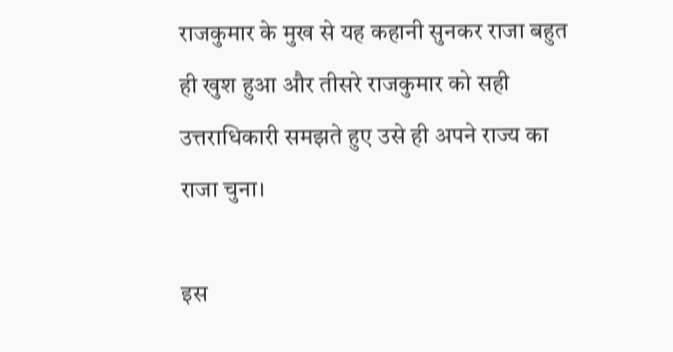राजकुमार के मुख से यह कहानी सुनकर राजा बहुत ही खुश हुआ और तीसरे राजकुमार को सही उत्तराधिकारी समझते हुए उसे ही अपने राज्य का राजा चुना।

इस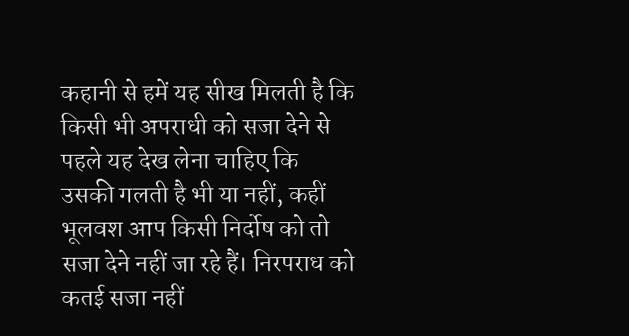कहानी से हमें यह सीख मिलती है कि किसी भी अपराधी को सजा देने से पहले यह देख लेना चाहिए कि उसकी गलती है भी या नहीं, कहीं भूलवश आप किसी निर्दोष को तो सजा देने नहीं जा रहे हैं। निरपराध को कतई सजा नहीं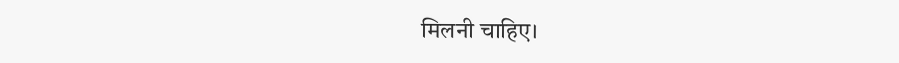मिलनी चाहिए।